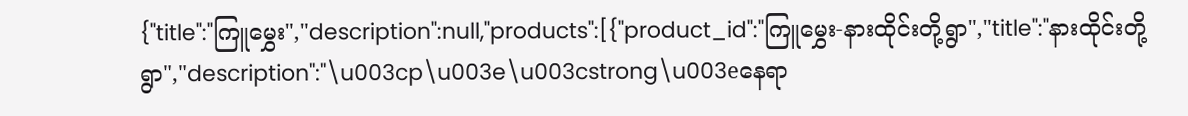{"title":"ကြူမွှေး","description":null,"products":[{"product_id":"ကြူမွှေး-နားထိုင်းတို့ရွာ","title":"နားထိုင်းတို့ရွာ","description":"\u003cp\u003e\u003cstrong\u003eနေရာ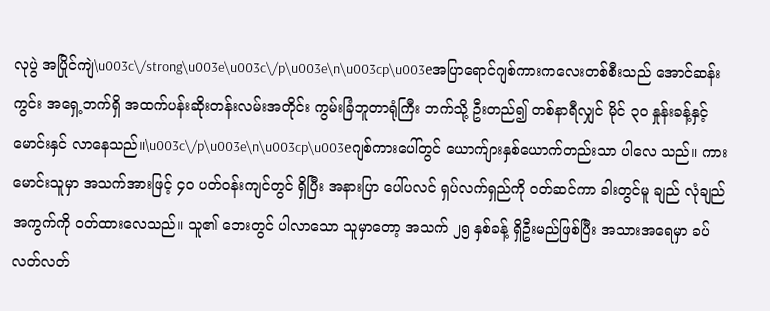လုပွဲ အပြိုင်ကျဲ\u003c\/strong\u003e\u003c\/p\u003e\n\u003cp\u003eအပြာရောင်ဂျစ်ကားကလေးတစ်စီးသည် အောင်ဆန်းကွင်း အရှေ့ဘက်ရှိ အထက်ပန်းဆိုးတန်းလမ်းအတိုင်း ကွမ်းခြံဘူတာရုံကြီး ဘက်သို့ ဦးတည်၍ တစ်နာရီလျှင် မိုင် ၃၀ နှုန်းခန့်နှင့် မောင်းနှင် လာနေသည်။\u003c\/p\u003e\n\u003cp\u003eဂျစ်ကားပေါ်တွင် ယောက်ျားနှစ်ယောက်တည်းသာ ပါလေ သည်။ ကားမောင်းသူမှာ အသက်အားဖြင့် ၄ဝ ပတ်ဝန်းကျင်တွင် ရှိပြီး အနားပြာ ပေါ်ပလင် ရှပ်လက်ရှည်ကို ဝတ်ဆင်ကာ ခါးတွင်မူ ချည် လုံချည်အကွက်ကို ဝတ်ထားလေသည်။ သူ၏ ဘေးတွင် ပါလာသော သူမှာတော့ အသက် ၂၅ နှစ်ခန့် ရှိဦးမည်ဖြစ်ပြီး အသားအရေမှာ ခပ်လတ်လတ်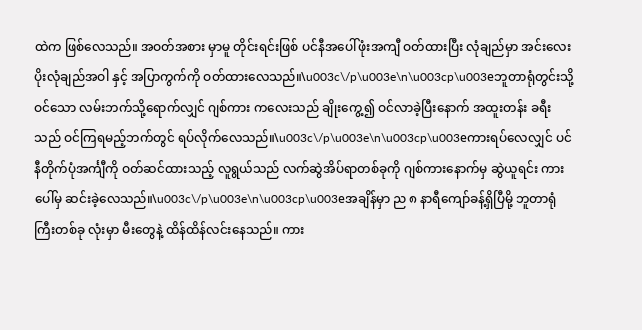ထဲက ဖြစ်လေသည်။ အဝတ်အစား မှာမူ တိုင်းရင်းဖြစ် ပင်နီအပေါ်ဖုံးအကျီ ဝတ်ထားပြီး လုံချည်မှာ အင်းလေး ပိုးလုံချည်အဝါ နှင့် အပြာကွက်ကို ဝတ်ထားလေသည်။\u003c\/p\u003e\n\u003cp\u003eဘူတာရုံတွင်းသို့ဝင်သော လမ်းဘက်သို့ရောက်လျှင် ဂျစ်ကား ကလေးသည် ချိုးကွေ့၍ ဝင်လာခဲ့ပြီးနောက် အထူးတန်း ခရီးသည် ဝင်ကြရမည့်ဘက်တွင် ရပ်လိုက်လေသည်။\u003c\/p\u003e\n\u003cp\u003eကားရပ်လေလျှင် ပင်နီတိုက်ပုံအင်္ကျီကို ဝတ်ဆင်ထားသည့် လူရွယ်သည် လက်ဆွဲအိပ်ရာတစ်ခုကို ဂျစ်ကားနောက်မှ ဆွဲယူရင်း ကားပေါ်မှ ဆင်းခဲ့လေသည်။\u003c\/p\u003e\n\u003cp\u003eအချိန်မှာ ည ၈ နာရီကျော်ခန့်ရှိပြီမို့ ဘူတာရုံကြီးတစ်ခု လုံးမှာ မီးတွေနဲ့ ထိန်ထိန်လင်းနေသည်။ ကား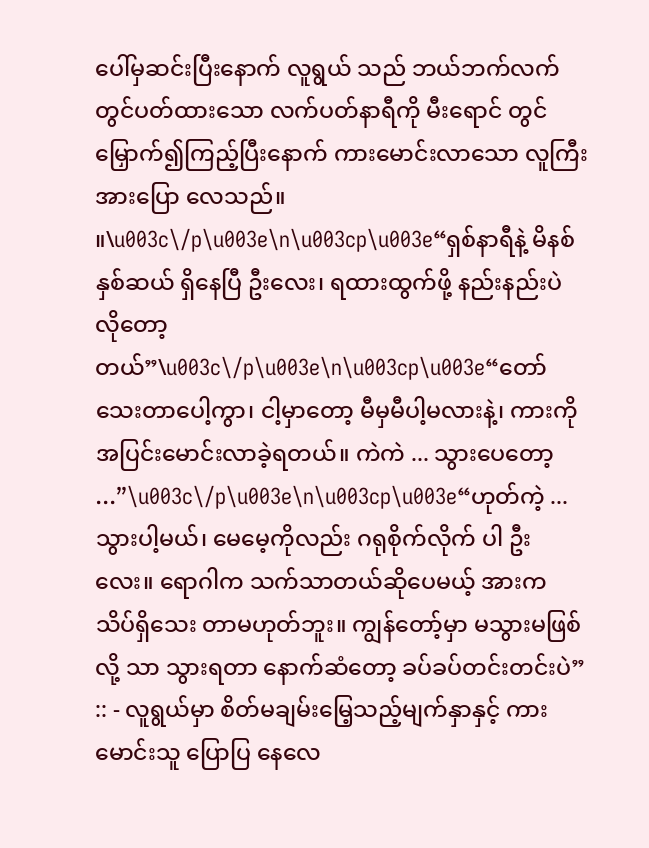ပေါ်မှဆင်းပြီးနောက် လူရွယ် သည် ဘယ်ဘက်လက်တွင်ပတ်ထားသော လက်ပတ်နာရီကို မီးရောင် တွင် မြှောက်၍ကြည့်ပြီးနောက် ကားမောင်းလာသော လူကြီးအားပြော လေသည်။ ။\u003c\/p\u003e\n\u003cp\u003e“ရှစ်နာရီနဲ့ မိနစ်နှစ်ဆယ် ရှိနေပြီ ဦးလေး၊ ရထားထွက်ဖို့ နည်းနည်းပဲ လိုတော့တယ်”\u003c\/p\u003e\n\u003cp\u003e“တော်သေးတာပေါ့ကွာ၊ ငါ့မှာတော့ မီမှမီပါ့မလားနဲ့၊ ကားကို အပြင်းမောင်းလာခဲ့ရတယ်။ ကဲကဲ ... သွားပေတော့ ...”\u003c\/p\u003e\n\u003cp\u003e“ဟုတ်ကဲ့ ... သွားပါ့မယ်၊ မေမေ့ကိုလည်း ဂရုစိုက်လိုက် ပါ ဦးလေး။ ရောဂါက သက်သာတယ်ဆိုပေမယ့် အားက သိပ်ရှိသေး တာမဟုတ်ဘူး။ ကျွန်တော့်မှာ မသွားမဖြစ်လို့ သာ သွားရတာ နောက်ဆံတော့ ခပ်ခပ်တင်းတင်းပဲ” :: - လူရွယ်မှာ စိတ်မချမ်းမြေ့သည့်မျက်နှာနှင့် ကားမောင်းသူ ပြောပြ နေလေ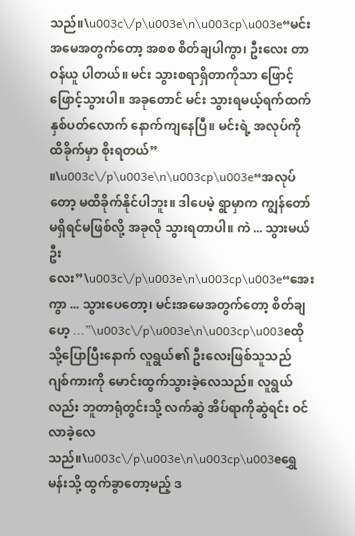သည်။\u003c\/p\u003e\n\u003cp\u003e“မင်းအမေအတွက်တော့ အစစ စိတ်ချပါကွာ၊ ဦးလေး တာဝန်ယူ ပါတယ်။ မင်း သွားစရာရှိတာကိုသာ ဖြောင့်ဖြောင့်သွားပါ။ အခုတောင် မင်း သွားရမယ့်ရက်ထက် နှစ်ပတ်လောက် နောက်ကျနေပြီ။ မင်းရဲ့ အလုပ်ကို ထိခိုက်မှာ စိုးရတယ်” ။\u003c\/p\u003e\n\u003cp\u003e“အလုပ်တော့ မထိခိုက်နိုင်ပါဘူး။ ဒါပေမဲ့ ရွာမှာက ကျွန်တော် မရှိရင်မဖြစ်လို့ အခုလို သွားရတာပါ။ ကဲ ... သွားမယ် ဦးလေး”\u003c\/p\u003e\n\u003cp\u003e“အေးကွာ ... သွားပေတော့၊ မင်းအမေအတွက်တော့ စိတ်ချ ဟေ့ ...”\u003c\/p\u003e\n\u003cp\u003eထိုသို့ပြောပြီးနောက် လူရွယ်၏ ဦးလေးဖြစ်သူသည် ဂျစ်ကားကို မောင်းထွက်သွားခဲ့လေသည်။ လူရွယ်လည်း ဘူတာရုံတွင်းသို့ လက်ဆွဲ အိပ်ရာကိုဆွဲရင်း ဝင်လာခဲ့လေသည်။\u003c\/p\u003e\n\u003cp\u003eရွှေမန်းသို့ ထွက်ခွာတော့မည့် ဒ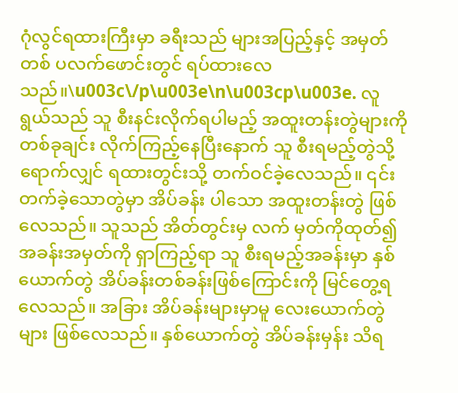ဂုံလွင်ရထားကြီးမှာ ခရီးသည် များအပြည့်နှင့် အမှတ်တစ် ပလက်ဖောင်းတွင် ရပ်ထားလေသည်။\u003c\/p\u003e\n\u003cp\u003e. လူရွယ်သည် သူ စီးနင်းလိုက်ရပါမည့် အထူးတန်းတွဲများကို တစ်ခုချင်း လိုက်ကြည့်နေပြီးနောက် သူ စီးရမည့်တွဲသို့ရောက်လျှင် ရထားတွင်းသို့ တက်ဝင်ခဲ့လေသည်။ ၎င်းတက်ခဲ့သောတွဲမှာ အိပ်ခန်း ပါသော အထူးတန်းတွဲ ဖြစ်လေသည်။ သူသည် အိတ်တွင်းမှ လက် မှတ်ကိုထုတ်၍ အခန်းအမှတ်ကို ရှာကြည့်ရာ သူ စီးရမည့်အခန်းမှာ နှစ်ယောက်တွဲ အိပ်ခန်းတစ်ခန်းဖြစ်ကြောင်းကို မြင်တွေ့ရလေသည်။ အခြား အိပ်ခန်းများမှာမူ လေးယောက်တွဲများ ဖြစ်လေသည်။ နှစ်ယောက်တွဲ အိပ်ခန်းမှန်း သိရ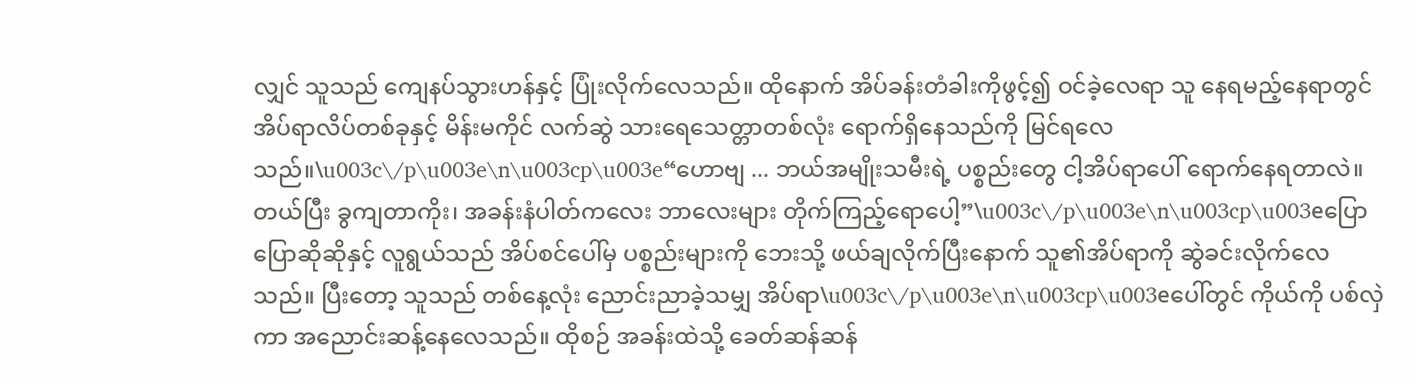လျှင် သူသည် ကျေနပ်သွားဟန်နှင့် ပြုံးလိုက်လေသည်။ ထိုနောက် အိပ်ခန်းတံခါးကိုဖွင့်၍ ဝင်ခဲ့လေရာ သူ နေရမည့်နေရာတွင် အိပ်ရာလိပ်တစ်ခုနှင့် မိန်းမကိုင် လက်ဆွဲ သားရေသေတ္တာတစ်လုံး ရောက်ရှိနေသည်ကို မြင်ရလေသည်။\u003c\/p\u003e\n\u003cp\u003e“ဟောဗျ ... ဘယ်အမျိုးသမီးရဲ့ ပစ္စည်းတွေ ငါ့အိပ်ရာပေါ် ရောက်နေရတာလဲ။ တယ်ပြီး ခွကျတာကိုး၊ အခန်းနံပါတ်ကလေး ဘာလေးများ တိုက်ကြည့်ရောပေါ့”\u003c\/p\u003e\n\u003cp\u003eပြောပြောဆိုဆိုနှင့် လူရွယ်သည် အိပ်စင်ပေါ်မှ ပစ္စည်းများကို ဘေးသို့ ဖယ်ချလိုက်ပြီးနောက် သူ၏အိပ်ရာကို ဆွဲခင်းလိုက်လေ သည်။ ပြီးတော့ သူသည် တစ်နေ့လုံး ညောင်းညာခဲ့သမျှ အိပ်ရာ\u003c\/p\u003e\n\u003cp\u003eပေါ်တွင် ကိုယ်ကို ပစ်လှဲကာ အညောင်းဆန့်နေလေသည်။ ထိုစဉ် အခန်းထဲသို့ ခေတ်ဆန်ဆန်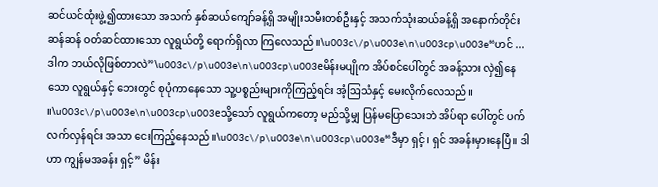ဆင်ယင်ထုံးဖွဲ့၍ထားသော အသက် နှစ်ဆယ်ကျော်ခန့်ရှိ အမျိုးသမီးတစ်ဦးနှင့် အသက်သုံးဆယ်ခန့်ရှိ အနောက်တိုင်းဆန်ဆန် ဝတ်ဆင်ထားသော လူရွယ်တို့ ရောက်ရှိလာ ကြလေသည်။\u003c\/p\u003e\n\u003cp\u003e“ဟင် ... ဒါက ဘယ်လိုဖြစ်တာလဲ”\u003c\/p\u003e\n\u003cp\u003eမိန်းမပျိုက အိပ်စင်ပေါ်တွင် အခန့်သား လှဲ၍နေသော လူရွယ်နှင့် ဘေးတွင် စုပုံကာနေသော သူ့ပစ္စည်းများကိုကြည့်ရင်း အံ့ဩသံနှင့် မေးလိုက်လေသည်။ ။\u003c\/p\u003e\n\u003cp\u003eသို့သော် လူရွယ်ကတော့ မည်သို့မျှ ပြန်မပြောသေးဘဲ အိပ်ရာ ပေါ်တွင် ပက်လက်လှန်ရင်း အသာ ငေးကြည့်နေသည်။\u003c\/p\u003e\n\u003cp\u003e“ဒီမှာ ရှင့်၊ ရှင် အခန်းမှားနေပြီ။ ဒါဟာ ကျွန်မအခန်း ရှင့်” မိန်း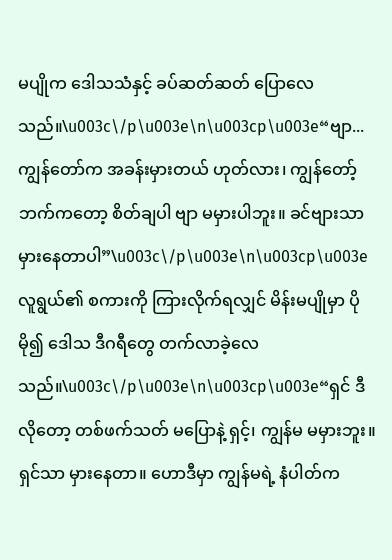မပျိုက ဒေါသသံနှင့် ခပ်ဆတ်ဆတ် ပြောလေသည်။\u003c\/p\u003e\n\u003cp\u003e“ဗျာ... ကျွန်တော်က အခန်းမှားတယ် ဟုတ်လား၊ ကျွန်တော့် ဘက်ကတော့ စိတ်ချပါ ဗျာ မမှားပါဘူး။ ခင်ဗျားသာ မှားနေတာပါ”\u003c\/p\u003e\n\u003cp\u003eလူရွယ်၏ စကားကို ကြားလိုက်ရလျှင် မိန်းမပျိုမှာ ပိုမို၍ ဒေါသ ဒီဂရီတွေ တက်လာခဲ့လေသည်။\u003c\/p\u003e\n\u003cp\u003e“ရှင် ဒီလိုတော့ တစ်ဖက်သတ် မပြောနဲ့ ရှင့်၊ ကျွန်မ မမှားဘူး။ ရှင်သာ မှားနေတာ။ ဟောဒီမှာ ကျွန်မရဲ့ နံပါတ်က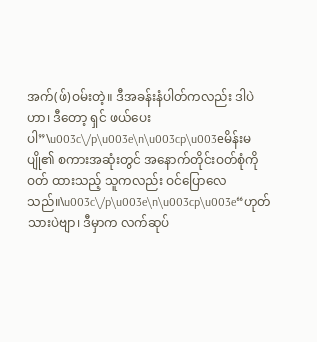အက်(ဖ်)ဝမ်းတဲ့။ ဒီအခန်းနံပါတ်ကလည်း ဒါပဲဟာ၊ ဒီတော့ ရှင် ဖယ်ပေး ပါ”\u003c\/p\u003e\n\u003cp\u003eမိန်းမပျို၏ စကားအဆုံးတွင် အနောက်တိုင်းဝတ်စုံကို ဝတ် ထားသည့် သူကလည်း ဝင်ပြောလေသည်။\u003c\/p\u003e\n\u003cp\u003e“ဟုတ်သားပဲဗျာ၊ ဒီမှာက လက်ဆုပ်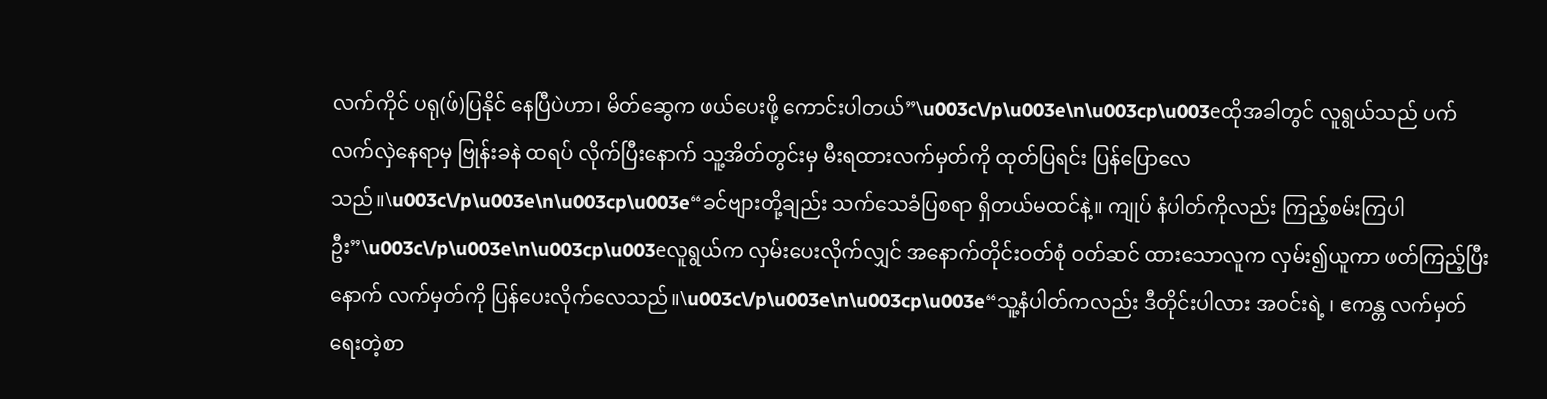လက်ကိုင် ပရု(ဖ်)ပြနိုင် နေပြီပဲဟာ၊ မိတ်ဆွေက ဖယ်ပေးဖို့ ကောင်းပါတယ်”\u003c\/p\u003e\n\u003cp\u003eထိုအခါတွင် လူရွယ်သည် ပက်လက်လှဲနေရာမှ ဗြုန်းခနဲ ထရပ် လိုက်ပြီးနောက် သူ့အိတ်တွင်းမှ မီးရထားလက်မှတ်ကို ထုတ်ပြရင်း ပြန်ပြောလေသည်။\u003c\/p\u003e\n\u003cp\u003e“ခင်ဗျားတို့ချည်း သက်သေခံပြစရာ ရှိတယ်မထင်နဲ့။ ကျုပ် နံပါတ်ကိုလည်း ကြည့်စမ်းကြပါဦး”\u003c\/p\u003e\n\u003cp\u003eလူရွယ်က လှမ်းပေးလိုက်လျှင် အနောက်တိုင်းဝတ်စုံ ဝတ်ဆင် ထားသောလူက လှမ်း၍ယူကာ ဖတ်ကြည့်ပြီးနောက် လက်မှတ်ကို ပြန်ပေးလိုက်လေသည်။\u003c\/p\u003e\n\u003cp\u003e“သူ့နံပါတ်ကလည်း ဒီတိုင်းပါလား အဝင်းရဲ့ ၊ ဧကန္တ လက်မှတ် ရေးတဲ့စာ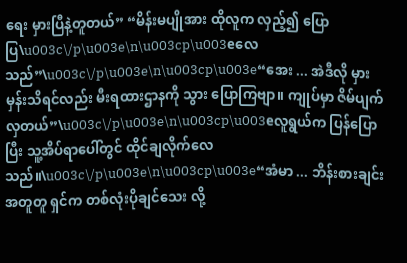ရေး မှားပြီနဲ့တူတယ်” “မိန်းမပျိုအား ထိုလူက လှည့်၍ ပြောပြ\u003c\/p\u003e\n\u003cp\u003eလေသည်”\u003c\/p\u003e\n\u003cp\u003e“အေး ... အဲဒီလို မှားမှန်းသိရင်လည်း မီးရထားဌာနကို သွား ပြောကြဗျာ။ ကျုပ်မှာ ဇိမ်ပျက်လှတယ်”\u003c\/p\u003e\n\u003cp\u003eလူရွယ်က ပြန်ပြောပြီး သူ့အိပ်ရာပေါ်တွင် ထိုင်ချလိုက်လေ သည်။\u003c\/p\u003e\n\u003cp\u003e“အံမာ ... ဘိန်းစားချင်းအတူတူ ရှင်က တစ်လုံးပိုချင်သေး လို့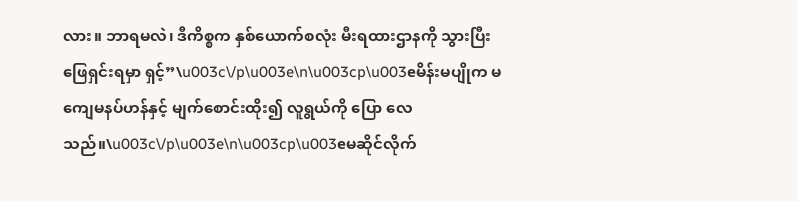လား။ ဘာရမလဲ၊ ဒီကိစ္စက နှစ်ယောက်စလုံး မီးရထားဌာနကို သွားပြီး ဖြေရှင်းရမှာ ရှင့်”\u003c\/p\u003e\n\u003cp\u003eမိန်းမပျိုက မကျေမနပ်ဟန်နှင့် မျက်စောင်းထိုး၍ လူရွယ်ကို ပြော လေသည်။\u003c\/p\u003e\n\u003cp\u003eမဆိုင်လိုက်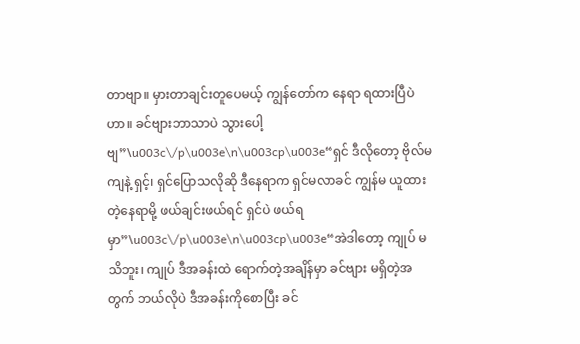တာဗျာ။ မှားတာချင်းတူပေမယ့် ကျွန်တော်က နေရာ ရထားပြီပဲဟာ။ ခင်ဗျားဘာသာပဲ သွားပေါ့ဗျ”\u003c\/p\u003e\n\u003cp\u003e“ရှင် ဒီလိုတော့ ဗိုလ်မကျနဲ့ ရှင့်၊ ရှင်ပြောသလိုဆို ဒီနေရာက ရှင်မလာခင် ကျွန်မ ယူထားတဲ့နေရာမို့ ဖယ်ချင်းဖယ်ရင် ရှင်ပဲ ဖယ်ရမှာ”\u003c\/p\u003e\n\u003cp\u003e“အဲဒါတော့ ကျုပ် မသိဘူး၊ ကျုပ် ဒီအခန်းထဲ ရောက်တဲ့အချိန်မှာ ခင်ဗျား မရှိတဲ့အတွက် ဘယ်လိုပဲ ဒီအခန်းကိုစောပြီး ခင်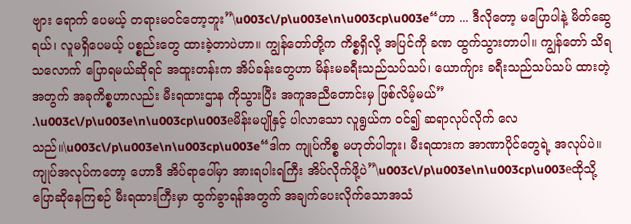ဗျား ရောက် ပေမယ့် တရားမဝင်တော့ဘူး”\u003c\/p\u003e\n\u003cp\u003e“ဟာ ... ဒီလိုတော့ မပြောပါနဲ့ မိတ်ဆွေရယ်၊ လူမရှိပေမယ့် ပစ္စည်းတွေ ထားခဲ့တာပဲဟာ။ ကျွန်တော်တို့က ကိစ္စရှိလို့ အပြင်ကို ခဏ ထွက်သွားတာပါ။ ကျွန်တော် သိရသလောက် ပြောရမယ်ဆိုရင် အထူးတန်းက အိပ်ခန်းတွေဟာ မိန်းမခရီးသည်သပ်သပ်၊ ယောက်ျား ခရီးသည်သပ်သပ် ထားတဲ့အတွက် အခုကိစ္စဟာလည်း မီးရထားဌာန ကိုသွားပြီး အကူအညီတောင်းမှ ဖြစ်လိမ့်မယ်” .\u003c\/p\u003e\n\u003cp\u003eမိန်းမပျိုနှင့် ပါလာသော လူရွယ်က ဝင်၍ ဆရာလုပ်လိုက် လေသည်။\u003c\/p\u003e\n\u003cp\u003e“ဒါက ကျုပ်ကိစ္စ မဟုတ်ပါဘူး၊ မီးရထားက အာဏာပိုင်တွေရဲ့ အလုပ်ပဲ။ ကျုပ်အလုပ်ကတော့ ဟောဒီ အိပ်ရာပေါ်မှာ အားရပါးရကြီး အိပ်လိုက်ဖို့ပဲ”\u003c\/p\u003e\n\u003cp\u003eထိုသို့ ပြောဆိုနေကြစဉ် မီးရထားကြီးမှာ ထွက်ခွာရန်အတွက် အချက်ပေးလိုက်သောအသံ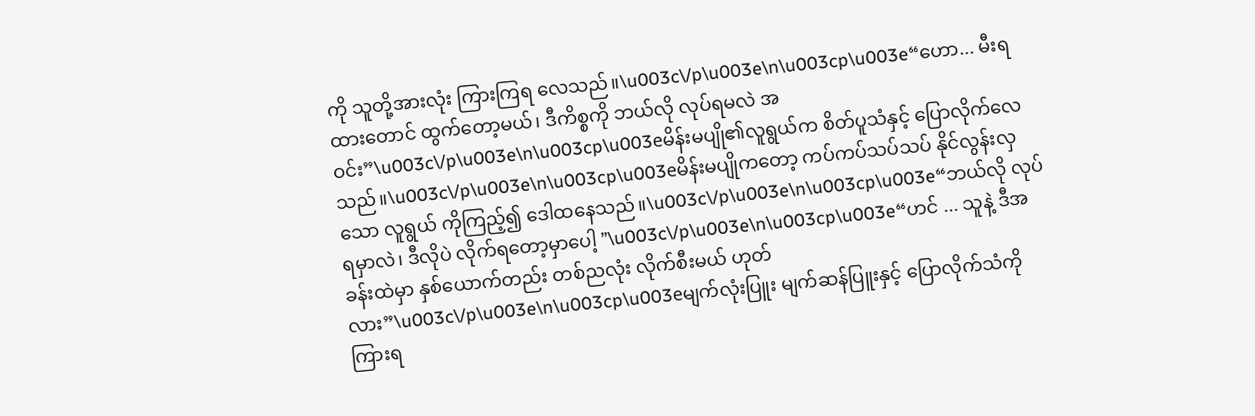ကို သူတို့အားလုံး ကြားကြရ လေသည်။\u003c\/p\u003e\n\u003cp\u003e“ဟော... မီးရထားတောင် ထွက်တော့မယ်၊ ဒီကိစ္စကို ဘယ်လို လုပ်ရမလဲ အဝင်း”\u003c\/p\u003e\n\u003cp\u003eမိန်းမပျို၏လူရွယ်က စိတ်ပူသံနှင့် ပြောလိုက်လေသည်။\u003c\/p\u003e\n\u003cp\u003eမိန်းမပျိုကတော့ ကပ်ကပ်သပ်သပ် နိုင်လွန်းလှသော လူရွယ် ကိုကြည့်၍ ဒေါထနေသည်။\u003c\/p\u003e\n\u003cp\u003e“ဘယ်လို လုပ်ရမှာလဲ၊ ဒီလိုပဲ လိုက်ရတော့မှာပေါ့ ”\u003c\/p\u003e\n\u003cp\u003e“ဟင် ... သူနဲ့ ဒီအခန်းထဲမှာ နှစ်ယောက်တည်း တစ်ညလုံး လိုက်စီးမယ် ဟုတ်လား”\u003c\/p\u003e\n\u003cp\u003eမျက်လုံးပြူး မျက်ဆန်ပြူးနှင့် ပြောလိုက်သံကို ကြားရ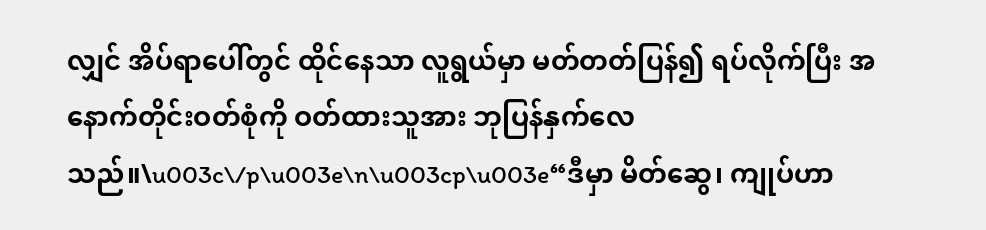လျှင် အိပ်ရာပေါ်တွင် ထိုင်နေသာ လူရွယ်မှာ မတ်တတ်ပြန်၍ ရပ်လိုက်ပြီး အနောက်တိုင်းဝတ်စုံကို ဝတ်ထားသူအား ဘုပြန်နှက်လေသည်။\u003c\/p\u003e\n\u003cp\u003e“ဒီမှာ မိတ်ဆွေ၊ ကျုပ်ဟာ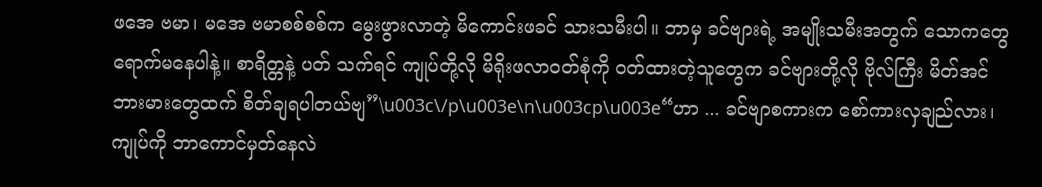ဖအေ ဗမာ၊ မအေ ဗမာစစ်စစ်က မွေးဖွားလာတဲ့ မိကောင်းဖခင် သားသမီးပါ။ ဘာမှ ခင်ဗျားရဲ့ အမျိုးသမီးအတွက် သောကတွေ ရောက်မနေပါနဲ့။ စာရိတ္တနဲ့ ပတ် သက်ရင် ကျုပ်တို့လို မိရိုးဖလာဝတ်စုံကို ဝတ်ထားတဲ့သူတွေက ခင်ဗျားတို့လို ဗိုလ်ကြီး မိတ်အင်ဘားမားတွေထက် စိတ်ချရပါတယ်ဗျ”\u003c\/p\u003e\n\u003cp\u003e“ဟာ ... ခင်ဗျာစကားက စော်ကားလှချည်လား၊ ကျုပ်ကို ဘာကောင်မှတ်နေလဲ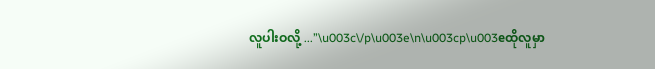လူပါးဝလို့ ...”\u003c\/p\u003e\n\u003cp\u003eထိုလူမှာ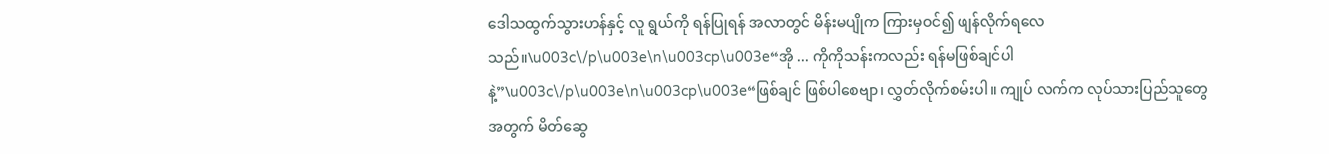ဒေါသထွက်သွားဟန်နှင့် လူ ရွယ်ကို ရန်ပြုရန် အလာတွင် မိန်းမပျိုက ကြားမှဝင်၍ ဖျန်လိုက်ရလေသည်။\u003c\/p\u003e\n\u003cp\u003e“အို ... ကိုကိုသန်းကလည်း ရန်မဖြစ်ချင်ပါနဲ့”\u003c\/p\u003e\n\u003cp\u003e“ဖြစ်ချင် ဖြစ်ပါစေဗျာ၊ လွှတ်လိုက်စမ်းပါ။ ကျုပ် လက်က လုပ်သားပြည်သူတွေအတွက် မိတ်ဆွေ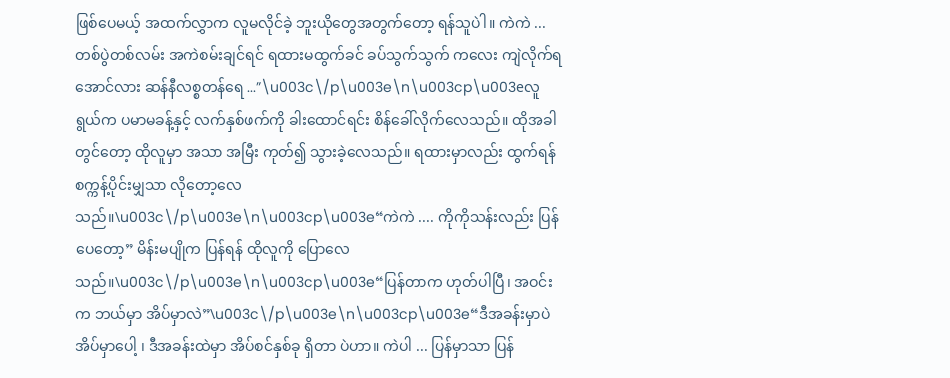ဖြစ်ပေမယ့် အထက်လွှာက လူမလိုင်ခဲ့ ဘူးယိုတွေအတွက်တော့ ရန်သူပဲါ။ ကဲကဲ ... တစ်ပွဲတစ်လမ်း အကဲစမ်းချင်ရင် ရထားမထွက်ခင် ခပ်သွက်သွက် ကလေး ကျဲလိုက်ရအောင်လား ဆန်နီလစ္စတန်ရေ ...”\u003c\/p\u003e\n\u003cp\u003eလူရွယ်က ပမာမခန့်နှင့် လက်နှစ်ဖက်ကို ခါးထောင်ရင်း စိန်ခေါ်လိုက်လေသည်။ ထိုအခါတွင်တော့ ထိုလူမှာ အသာ အမြီး ကုတ်၍ သွားခဲ့လေသည်။ ရထားမှာလည်း ထွက်ရန် စက္ကန့်ပိုင်းမျှသာ လိုတော့လေသည်။\u003c\/p\u003e\n\u003cp\u003e“ကဲကဲ .... ကိုကိုသန်းလည်း ပြန်ပေတော့” မိန်းမပျိုက ပြန်ရန် ထိုလူကို ပြောလေသည်။\u003c\/p\u003e\n\u003cp\u003e“ပြန်တာက ဟုတ်ပါပြီ၊ အဝင်းက ဘယ်မှာ အိပ်မှာလဲ”\u003c\/p\u003e\n\u003cp\u003e“ဒီအခန်းမှာပဲ အိပ်မှာပေါ့ ၊ ဒီအခန်းထဲမှာ အိပ်စင်နှစ်ခု ရှိတာ ပဲဟာ။ ကဲပါ ... ပြန်မှာသာ ပြန်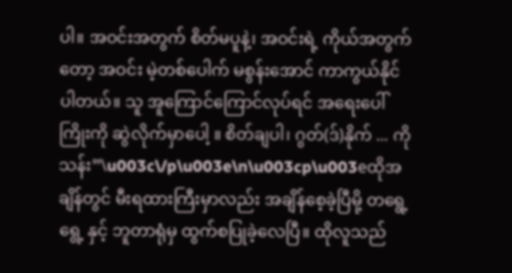ပါ။ အဝင်းအတွက် စိတ်မပူနဲ့၊ အဝင်းရဲ့ ကိုယ်အတွက်တော့ အဝင်း မဲ့တစ်ပေါက် မစွန်းအောင် ကာကွယ်နိုင်ပါတယ်။ သူ အူကြောင်ကြောင်လုပ်ရင် အရေးပေါ်ကြိုးကို ဆွဲလိုက်မှာပေါ့ ။ စိတ်ချပါ၊ ဂွတ်(ဒ်)နိုက် ... ကိုသန်း”\u003c\/p\u003e\n\u003cp\u003eထိုအချိန်တွင် မီးရထားကြီးမှာလည်း အချိန်စေ့ခဲ့ပြီမို့ တရွေ့ရွေ့ နှင့် ဘူတာရုံမှ ထွက်စပြုခဲ့လေပြီ။ ထိုလူသည်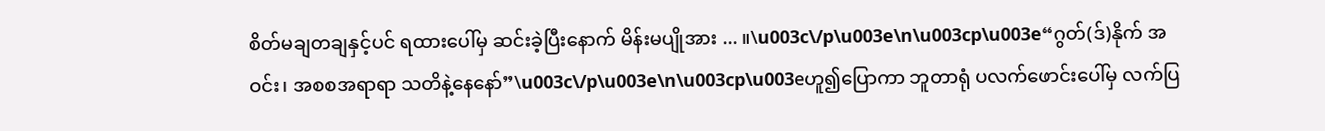စိတ်မချတချနှင့်ပင် ရထားပေါ်မှ ဆင်းခဲ့ပြီးနောက် မိန်းမပျိုအား ... ။\u003c\/p\u003e\n\u003cp\u003e“ဂွတ်(ဒ်)နိုက် အဝင်း၊ အစစအရာရာ သတိနဲ့နေနော်”\u003c\/p\u003e\n\u003cp\u003eဟူ၍ပြောကာ ဘူတာရုံ ပလက်ဖောင်းပေါ်မှ လက်ပြ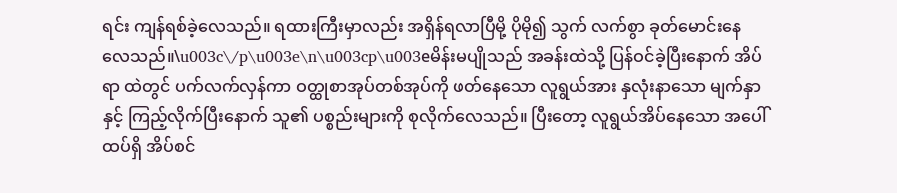ရင်း ကျန်ရစ်ခဲ့လေသည်။ ရထားကြီးမှာလည်း အရှိန်ရလာပြီမို့ ပိုမို၍ သွက် လက်စွာ ခုတ်မောင်းနေလေသည်။\u003c\/p\u003e\n\u003cp\u003eမိန်းမပျိုသည် အခန်းထဲသို့ ပြန်ဝင်ခဲ့ပြီးနောက် အိပ်ရာ ထဲတွင် ပက်လက်လှန်ကာ ဝတ္ထုစာအုပ်တစ်အုပ်ကို ဖတ်နေသော လူရွယ်အား နှလုံးနာသော မျက်နှာနှင့် ကြည့်လိုက်ပြီးနောက် သူ၏ ပစ္စည်းများကို စုလိုက်လေသည်။ ပြီးတော့ လူရွယ်အိပ်နေသော အပေါ်ထပ်ရှိ အိပ်စင်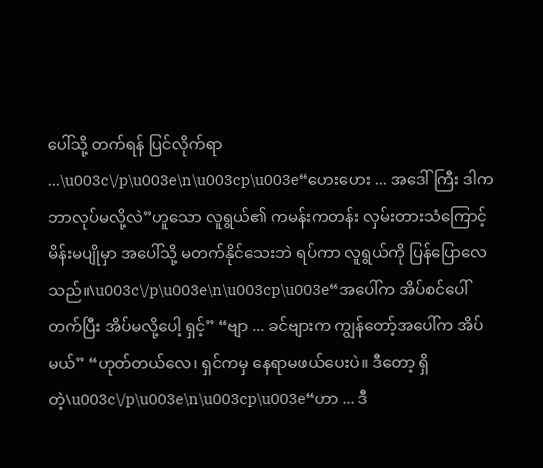ပေါ်သို့ တက်ရန် ပြင်လိုက်ရာ ...\u003c\/p\u003e\n\u003cp\u003e“ဟေးဟေး ... အဒေါ်ကြီး ဒါကဘာလုပ်မလို့လဲ”ဟူသော လူရွယ်၏ ကမန်းကတန်း လှမ်းတားသံကြောင့် မိန်းမပျိုမှာ အပေါ်သို့ မတက်နိုင်သေးဘဲ ရပ်ကာ လူရွယ်ကို ပြန်ပြောလေသည်။\u003c\/p\u003e\n\u003cp\u003e“အပေါ်က အိပ်စင်ပေါ် တက်ပြီး အိပ်မလို့ပေါ့ ရှင့်” “ဗျာ ... ခင်ဗျားက ကျွန်တော့်အပေါ်က အိပ်မယ်” “ဟုတ်တယ်လေ၊ ရှင်ကမှ နေရာမဖယ်ပေးပဲ။ ဒီတော့ ရှိတဲ့\u003c\/p\u003e\n\u003cp\u003e“ဟာ ... ဒီ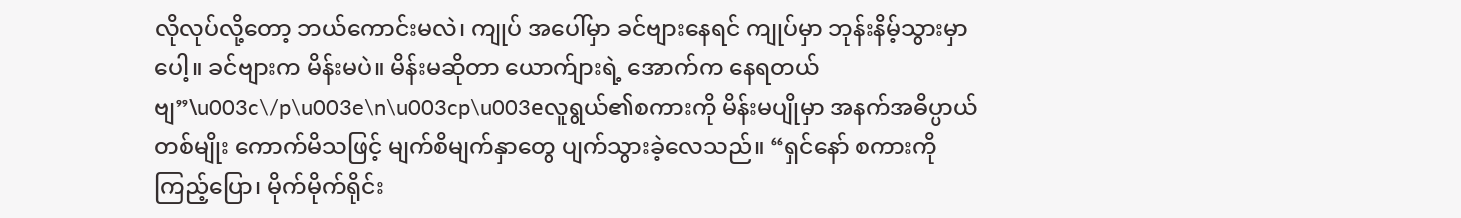လိုလုပ်လို့တော့ ဘယ်ကောင်းမလဲ၊ ကျုပ် အပေါ်မှာ ခင်ဗျားနေရင် ကျုပ်မှာ ဘုန်းနိမ့်သွားမှာပေါ့။ ခင်ဗျားက မိန်းမပဲ။ မိန်းမဆိုတာ ယောက်ျားရဲ့ အောက်က နေရတယ်ဗျ”\u003c\/p\u003e\n\u003cp\u003eလူရွယ်၏စကားကို မိန်းမပျိုမှာ အနက်အဓိပ္ပာယ် တစ်မျိုး ကောက်မိသဖြင့် မျက်စိမျက်နှာတွေ ပျက်သွားခဲ့လေသည်။ “ရှင်နော် စကားကို ကြည့်ပြော၊ မိုက်မိုက်ရိုင်း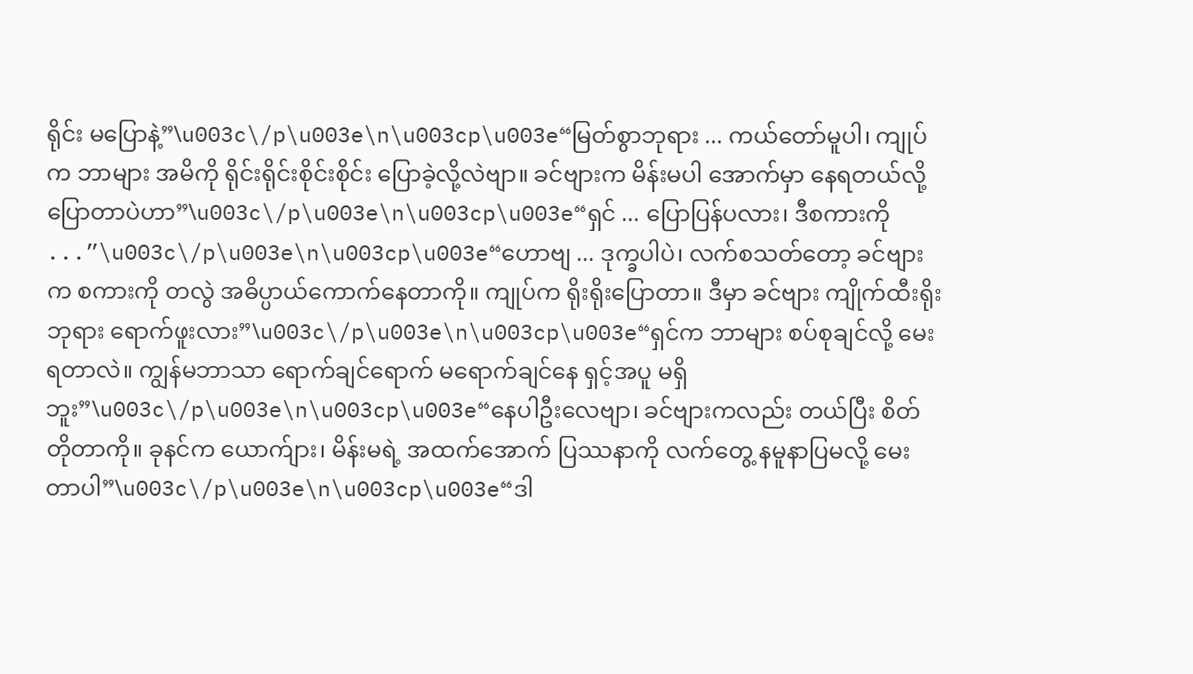ရိုင်း မပြောနဲ့”\u003c\/p\u003e\n\u003cp\u003e“မြတ်စွာဘုရား ... ကယ်တော်မူပါ၊ ကျုပ်က ဘာများ အမိကို ရိုင်းရိုင်းစိုင်းစိုင်း ပြောခဲ့လို့လဲဗျာ။ ခင်ဗျားက မိန်းမပါ အောက်မှာ နေရတယ်လို့ ပြောတာပဲဟာ”\u003c\/p\u003e\n\u003cp\u003e“ရှင် ... ပြောပြန်ပလား၊ ဒီစကားကို ...”\u003c\/p\u003e\n\u003cp\u003e“ဟောဗျ ... ဒုက္ခပါပဲ၊ လက်စသတ်တော့ ခင်ဗျားက စကားကို တလွဲ အဓိပ္ပာယ်ကောက်နေတာကို။ ကျုပ်က ရိုးရိုးပြောတာ။ ဒီမှာ ခင်ဗျား ကျိုက်ထီးရိုးဘုရား ရောက်ဖူးလား”\u003c\/p\u003e\n\u003cp\u003e“ရှင်က ဘာများ စပ်စုချင်လို့ မေးရတာလဲ။ ကျွန်မဘာသာ ရောက်ချင်ရောက် မရောက်ချင်နေ ရှင့်အပူ မရှိဘူး”\u003c\/p\u003e\n\u003cp\u003e“နေပါဦးလေဗျာ၊ ခင်ဗျားကလည်း တယ်ပြီး စိတ်တိုတာကို။ ခုနင်က ယောက်ျား၊ မိန်းမရဲ့ အထက်အောက် ပြဿနာကို လက်တွေ့ နမူနာပြမလို့ မေးတာပါ”\u003c\/p\u003e\n\u003cp\u003e“ဒါ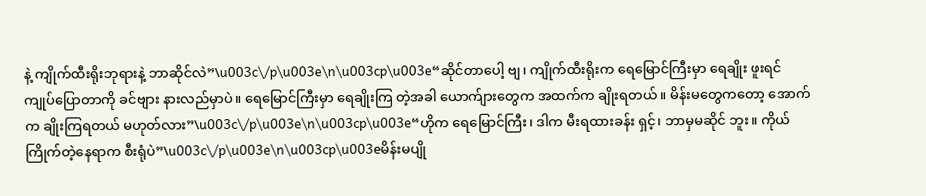နဲ့ ကျိုက်ထီးရိုးဘုရားနဲ့ ဘာဆိုင်လဲ”\u003c\/p\u003e\n\u003cp\u003e“ဆိုင်တာပေါ့ ဗျ၊ ကျိုက်ထီးရိုးက ရေမြောင်ကြီးမှာ ရေချိုး ဖူးရင် ကျုပ်ပြောတာကို ခင်ဗျား နားလည်မှာပဲ။ ရေမြောင်ကြီးမှာ ရေချိုးကြ တဲ့အခါ ယောက်ျားတွေက အထက်က ချိုးရတယ်။ မိန်းမတွေကတော့ အောက်က ချိုးကြရတယ် မဟုတ်လား”\u003c\/p\u003e\n\u003cp\u003e“ဟိုက ရေမြောင်ကြီး၊ ဒါက မီးရထားခန်း ရှင့်၊ ဘာမှမဆိုင် ဘူး။ ကိုယ်ကြိုက်တဲ့နေရာက စီးရုံပဲ”\u003c\/p\u003e\n\u003cp\u003eမိန်းမပျို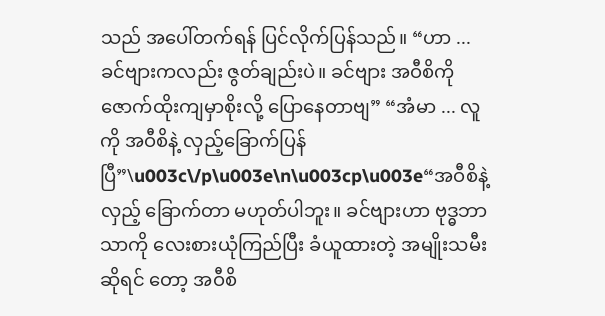သည် အပေါ်တက်ရန် ပြင်လိုက်ပြန်သည်။ “ဟာ ... ခင်ဗျားကလည်း ဇွတ်ချည်းပဲ။ ခင်ဗျား အဝီစိကို ဇောက်ထိုးကျမှာစိုးလို့ ပြောနေတာဗျ” “အံမာ ... လူကို အဝီစိနဲ့ လှည့်ခြောက်ပြန်ပြီ”\u003c\/p\u003e\n\u003cp\u003e“အဝီစိနဲ့ လှည့် ခြောက်တာ မဟုတ်ပါဘူး။ ခင်ဗျားဟာ ဗုဒ္ဓဘာသာကို လေးစားယုံကြည်ပြီး ခံယူထားတဲ့ အမျိုးသမီးဆိုရင် တော့ အဝီစိ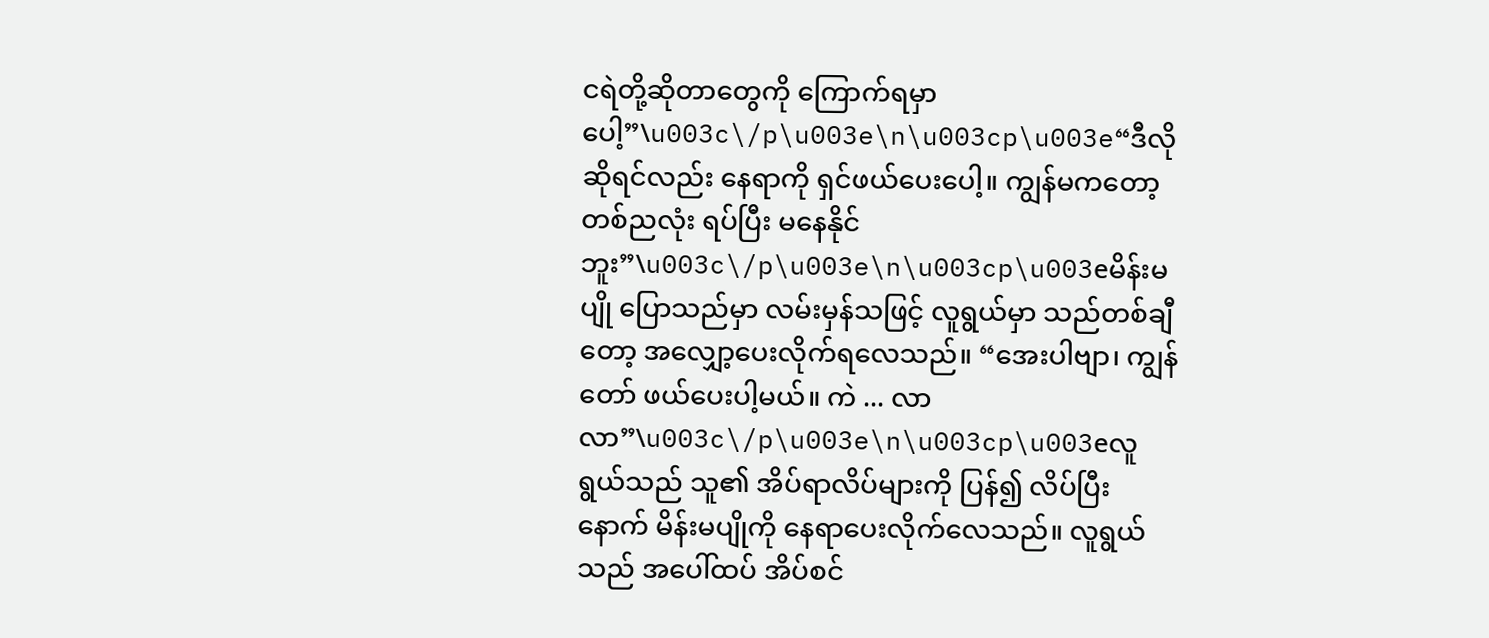ငရဲတို့ဆိုတာတွေကို ကြောက်ရမှာပေါ့”\u003c\/p\u003e\n\u003cp\u003e“ဒီလိုဆိုရင်လည်း နေရာကို ရှင်ဖယ်ပေးပေါ့။ ကျွန်မကတော့ တစ်ညလုံး ရပ်ပြီး မနေနိုင်ဘူး”\u003c\/p\u003e\n\u003cp\u003eမိန်းမပျို ပြောသည်မှာ လမ်းမှန်သဖြင့် လူရွယ်မှာ သည်တစ်ချီ တော့ အလျှော့ပေးလိုက်ရလေသည်။ “အေးပါဗျာ၊ ကျွန်တော် ဖယ်ပေးပါ့မယ်။ ကဲ ... လာလာ”\u003c\/p\u003e\n\u003cp\u003eလူရွယ်သည် သူ၏ အိပ်ရာလိပ်များကို ပြန်၍ လိပ်ပြီးနောက် မိန်းမပျိုကို နေရာပေးလိုက်လေသည်။ လူရွယ်သည် အပေါ်ထပ် အိပ်စင်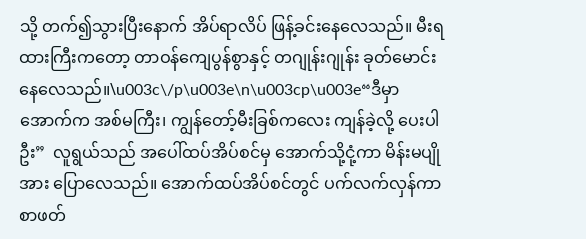သို့ တက်၍သွားပြီးနောက် အိပ်ရာလိပ် ဖြန့်ခင်းနေလေသည်။ မီးရထားကြီးကတော့ တာဝန်ကျေပွန်စွာနှင့် တဂျုန်းဂျုန်း ခုတ်မောင်း နေလေသည်။\u003c\/p\u003e\n\u003cp\u003e“ဒီမှာ အောက်က အစ်မကြီး၊ ကျွန်တော့်မီးခြစ်ကလေး ကျန်ခဲ့လို့ ပေးပါဦး”  လူရွယ်သည် အပေါ်ထပ်အိပ်စင်မှ အောက်သို့ငုံ့ကာ မိန်းမပျို အား ပြောလေသည်။ အောက်ထပ်အိပ်စင်တွင် ပက်လက်လှန်ကာ စာဖတ်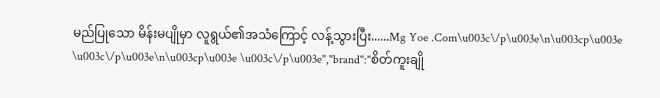မည်ပြုသော မိန်းမပျိုမှာ လူရွယ်၏အသံကြောင့် လန့်သွားပြီး......Mg Yoe .Com\u003c\/p\u003e\n\u003cp\u003e \u003c\/p\u003e\n\u003cp\u003e \u003c\/p\u003e","brand":"စိတ်ကူးချို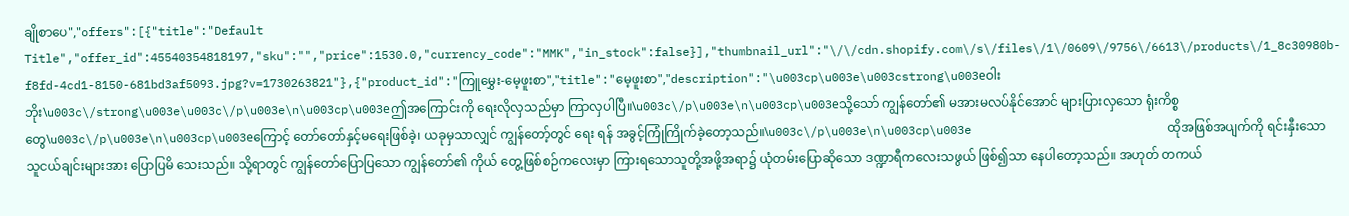ချိုစာပေ","offers":[{"title":"Default Title","offer_id":45540354818197,"sku":"","price":1530.0,"currency_code":"MMK","in_stock":false}],"thumbnail_url":"\/\/cdn.shopify.com\/s\/files\/1\/0609\/9756\/6613\/products\/1_8c30980b-f8fd-4cd1-8150-681bd3af5093.jpg?v=1730263821"},{"product_id":"ကြူမွှေး-မေ့ဖူးစာ","title":"မေ့ဖူးစာ","description":"\u003cp\u003e\u003cstrong\u003eဝါးဘိုး\u003c\/strong\u003e\u003c\/p\u003e\n\u003cp\u003eဤအကြောင်းကို ရေးလိုလှသည်မှာ ကြာလှပါပြီ။\u003c\/p\u003e\n\u003cp\u003eသို့သော် ကျွန်တော်၏ မအားမလပ်နိုင်အောင် များပြားလှသော ရုံးကိစ္စတွေ\u003c\/p\u003e\n\u003cp\u003eကြောင့် တော်တော်နှင့်မရေးဖြစ်ခဲ့၊ ယခုမှသာလျှင် ကျွန်တော့်တွင် ရေး ရန် အခွင့်ကြုံကြိုက်ခဲ့တော့သည်။\u003c\/p\u003e\n\u003cp\u003e                            ထိုအဖြစ်အပျက်ကို ရင်းနှီးသော သူငယ်ချင်းများအား ပြောပြမိ သေးသည်။ သို့ရာတွင် ကျွန်တော်ပြောပြသော ကျွန်တော်၏ ကိုယ် တွေ့ဖြစ်စဉ်ကလေးမှာ ကြားရသောသူတို့အဖို့အရာ၌ ယုံတမ်းပြောဆိုသော ဒဏ္ဍာရီကလေးသဖွယ် ဖြစ်၍သာ နေပါတော့သည်။ အဟုတ် တကယ်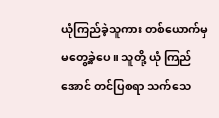ယုံကြည်ခဲ့သူကား တစ်ယောက်မှ မတွေ့ခဲ့ပေ။ သူတို့ ယုံ ကြည်အောင် တင်ပြစရာ သက်သေ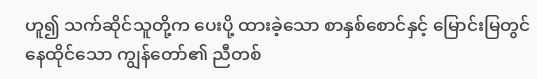ဟူ၍ သက်ဆိုင်သူတို့က ပေးပို့ ထားခဲ့သော စာနှစ်စောင်နှင့် မြောင်းမြတွင်နေထိုင်သော ကျွန်တော်၏ ညီတစ်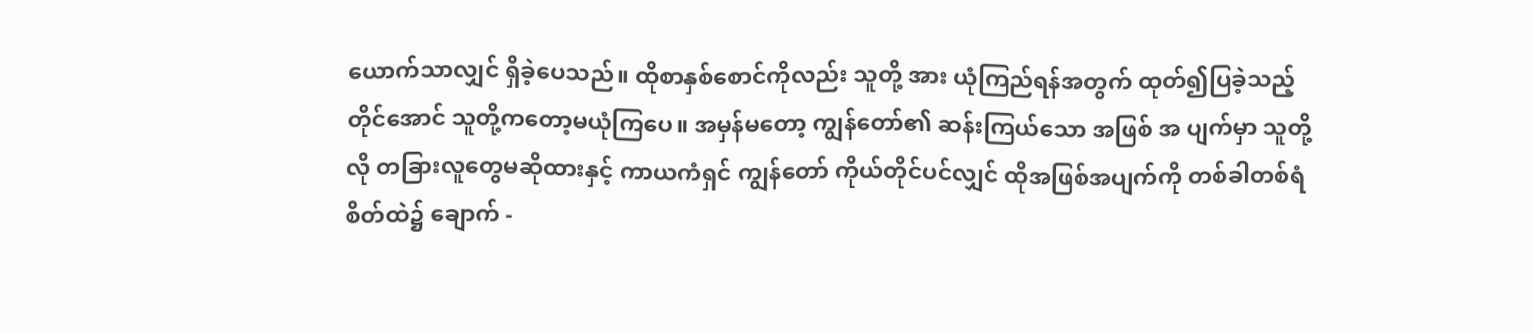ယောက်သာလျှင် ရှိခဲ့ပေသည်။ ထိုစာနှစ်စောင်ကိုလည်း သူတို့ အား ယုံကြည်ရန်အတွက် ထုတ်၍ပြခဲ့သည့်တိုင်အောင် သူတို့ကတော့မယုံကြပေ။ အမှန်မတော့ ကျွန်တော်၏ ဆန်းကြယ်သော အဖြစ် အ ပျက်မှာ သူတို့လို တခြားလူတွေမဆိုထားနှင့် ကာယကံရှင် ကျွန်တော် ကိုယ်တိုင်ပင်လျှင် ထိုအဖြစ်အပျက်ကို တစ်ခါတစ်ရံ စိတ်ထဲ၌ ချောက် -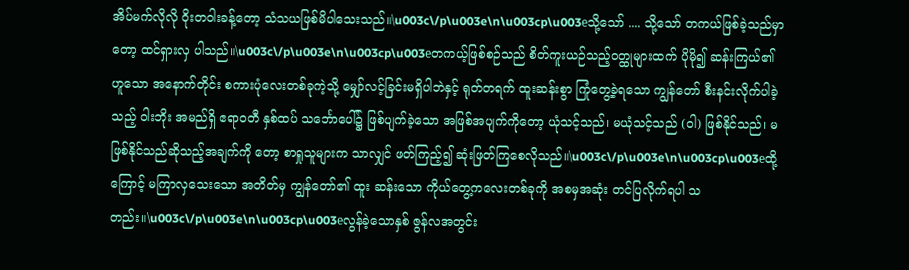အိပ်မက်လိုလို ဝိုးတဝါးခန့်တော့ သံသယဖြစ်မိပါသေးသည်။\u003c\/p\u003e\n\u003cp\u003eသို့သော် .... သို့သော် တကယ်ဖြစ်ခဲ့သည်မှာတော့ ထင်ရှားလှ ပါသည်။\u003c\/p\u003e\n\u003cp\u003eတကယ့်ဖြစ်စဉ်သည် စိတ်ကူးယဉ်သည့်ဝတ္ထုများထက် ပိုမို၍ ဆန်းကြယ်၏ ဟူသော အနောက်တိုင်း စကားပုံလေးတစ်ခုကဲ့သို့ မျှော်လင့်ခြင်းမရှိပါဘဲနှင့် ရုတ်တရက် ထူးဆန်းစွာ ကြုံတွေ့ခဲ့ရသော ကျွန်တော် စီးနင်းလိုက်ပါခဲ့သည့် ဝါးဘိုး အမည်ရှိ ဧရာဝတီ နှစ်ထပ် သင်္ဘောပေါ်၌ ဖြစ်ပျက်ခဲ့သော အဖြစ်အပျက်ကိုတော့ ယုံသင့်သည်၊ မယုံသင့်သည် (ဝါ) ဖြစ်နိုင်သည်၊ မဖြစ်နိုင်သည်ဆိုသည့်အချက်ကို တော့ စာရှုသူများက သာလျှင် ဖတ်ကြည့်၍ ဆုံးဖြတ်ကြစေလိုသည်။\u003c\/p\u003e\n\u003cp\u003eထို့ကြောင့် မကြာလှသေးသော အတိတ်မှ ကျွန်တော်၏ ထူး ဆန်းသော ကိုယ်တွေ့ကလေးတစ်ခုကို အစမှအဆုံး တင်ပြလိုက်ရပါ သတည်း။\u003c\/p\u003e\n\u003cp\u003eလွန်ခဲ့သောနှစ် ဇွန်လအတွင်း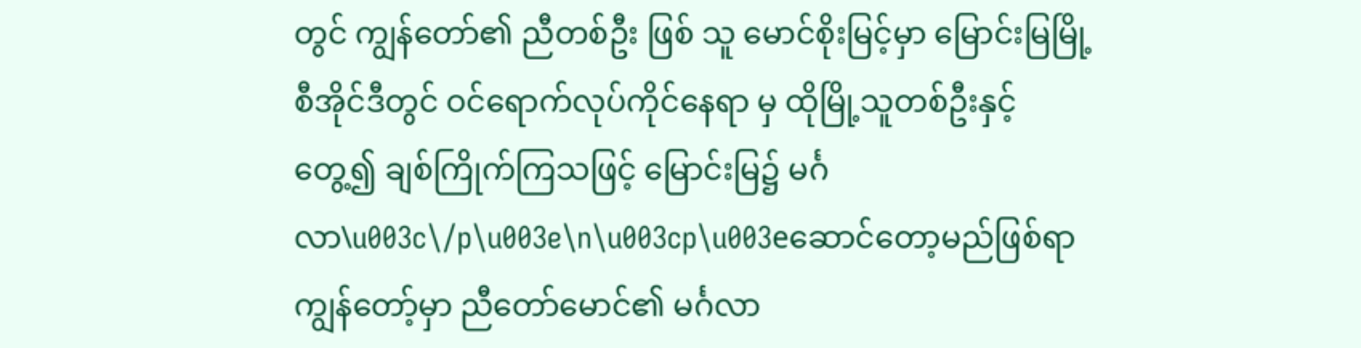တွင် ကျွန်တော်၏ ညီတစ်ဦး ဖြစ် သူ မောင်စိုးမြင့်မှာ မြောင်းမြမြို့ စီအိုင်ဒီတွင် ဝင်ရောက်လုပ်ကိုင်နေရာ မှ ထိုမြို့သူတစ်ဦးနှင့် တွေ့၍ ချစ်ကြိုက်ကြသဖြင့် မြောင်းမြ၌ မင်္ဂလာ\u003c\/p\u003e\n\u003cp\u003eဆောင်တော့မည်ဖြစ်ရာ ကျွန်တော့်မှာ ညီတော်မောင်၏ မင်္ဂလာ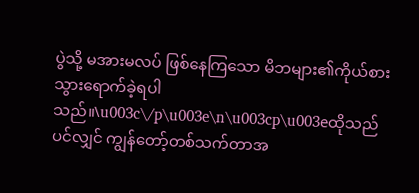ပွဲသို့ မအားမလပ် ဖြစ်နေကြသော မိဘများ၏ကိုယ်စား သွားရောက်ခဲ့ရပါ သည်။\u003c\/p\u003e\n\u003cp\u003eထိုသည်ပင်လျှင် ကျွန်တော့်တစ်သက်တာအ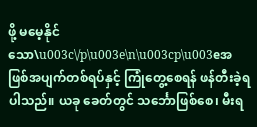ဖို့ မမေ့နိုင်သော\u003c\/p\u003e\n\u003cp\u003eအဖြစ်အပျက်တစ်ရပ်နှင့် ကြုံတွေ့စေရန် ဖန်တီးခဲ့ရပါသည်။ ယခု ခေတ်တွင် သင်္ဘောဖြစ်စေ၊ မီးရ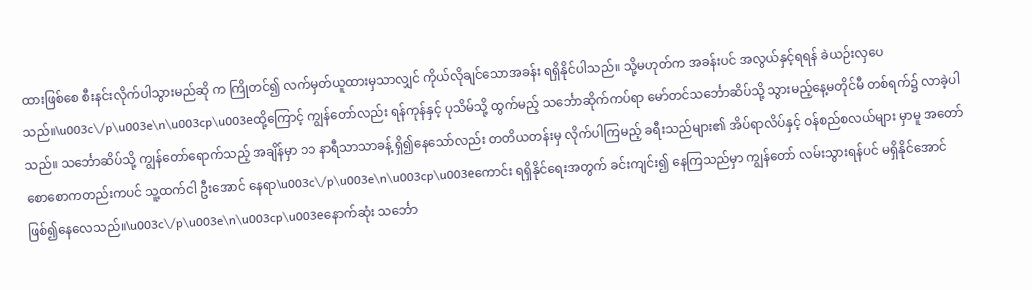ထားဖြစ်စေ စီးနင်းလိုက်ပါသွားမည်ဆို က ကြိုတင်၍ လက်မှတ်ယူထားမှသာလျှင် ကိုယ်လိုချင်သောအခန်း ရရှိနိုင်ပါသည်။ သို့မဟုတ်က အခန်းပင် အလွယ်နှင့်ရရန် ခဲယဉ်းလှပေ သည်။\u003c\/p\u003e\n\u003cp\u003eထို့ကြောင့် ကျွန်တော်လည်း ရန်ကုန်နှင့် ပုသိမ်သို့ ထွက်မည့် သင်္ဘောဆိုက်ကပ်ရာ မော်တင်သင်္ဘောဆိပ်သို့ သွားမည့်နေ့မတိုင်မီ တစ်ရက်၌ လာခဲ့ပါသည်။ သင်္ဘောဆိပ်သို့ ကျွန်တော်ရောက်သည့် အချိန်မှာ ၁၁ နာရီသာသာခန့် ရှိ၍နေသော်လည်း တတိယတန်းမှ လိုက်ပါကြမည့် ခရီးသည်များ၏ အိပ်ရာလိပ်နှင့် ဝန်စည်စလယ်များ မှာမူ အတော်စောစောကတည်းကပင် သူ့ထက်ငါ ဦးအောင် နေရာ\u003c\/p\u003e\n\u003cp\u003eကောင်း ရရှိနိုင်ရေးအတွက် ခင်းကျင်း၍ နေကြသည်မှာ ကျွန်တော် လမ်းသွားရန်ပင် မရှိနိုင်အောင် ဖြစ်၍နေလေသည်။\u003c\/p\u003e\n\u003cp\u003eနောက်ဆုံး သင်္ဘော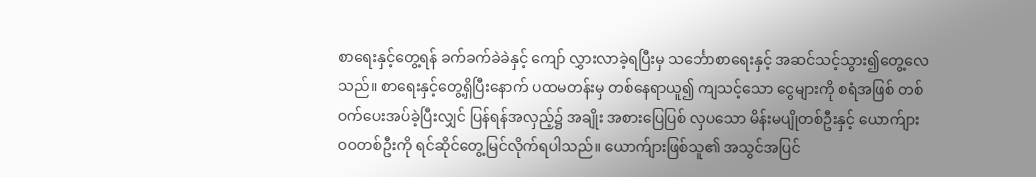စာရေးနှင့်တွေ့ရန် ခက်ခက်ခဲခဲနှင့် ကျော် လွှားလာခဲ့ရပြီးမှ သင်္ဘောစာရေးနှင့် အဆင်သင့်သွား၍တွေ့လေသည်။ စာရေးနှင့်တွေ့ရှိပြီးနောက် ပထမတန်းမှ တစ်နေရာယူ၍ ကျသင့်သော ငွေများကို စရံအဖြစ် တစ်ဝက်ပေးအပ်ခဲ့ပြီးလျှင် ပြန်ရန်အလှည့်၌ အချိုး အစားပြေပြစ် လှပသော မိန်းမပျိုတစ်ဦးနှင့် ယောက်ျား ဝဝတစ်ဦးကို ရင်ဆိုင်တွေ့မြင်လိုက်ရပါသည်။ ယောက်ျားဖြစ်သူ၏ အသွင်အပြင်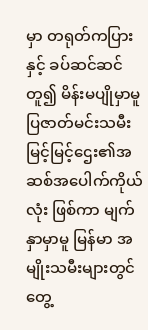မှာ တရုတ်ကပြားနှင့် ခပ်ဆင်ဆင်တူ၍ မိန်းမပျိုမှာမူ ပြဇာတ်မင်းသမီး မြင့်မြင့်ဌေး၏အဆစ်အပေါက်ကိုယ်လုံး ဖြစ်ကာ မျက်နှာမှာမူ မြန်မာ အမျိုးသမီးများတွင် တွေ့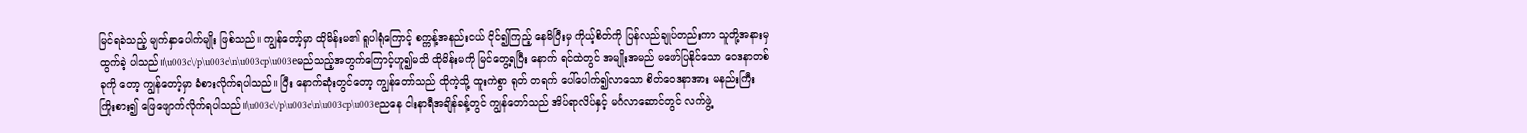မြင်ရခဲသည့် မျက်နှာပေါက်မျိုး ဖြစ်သည်။ ကျွန်တော့်မှာ ထိုမိန်းမ၏ ရူပါရုံကြောင့် စက္ကန့်အနည်းငယ် ငိုင်၍ကြည့် နေမိပြီးမှ ကိုယ့်စိတ်ကို ပြန်လည်ချုပ်တည်းကာ သူတို့အနားမှ ထွက်ခဲ့ ပါသည်။\u003c\/p\u003e\n\u003cp\u003eမည်သည့်အတွက်ကြောင့်ဟူ၍မသိ ထိုမိန်းမကို မြင်တွေ့ရပြီး နောက် ရင်ထဲတွင် အမျိုးအမည် မဖော်ပြနိုင်သော ဝေဒနာတစ်ခုကို တော့ ကျွန်တော့်မှာ ခံစားလိုက်ရပါသည်။ ပြီး နောက်ဆုံးတွင်တော့ ကျွန်တော်သည် ထိုကဲ့သို့ ထူးကဲစွာ ရုတ် တရက် ပေါ်ပေါက်၍လာသော စိတ်ဝေဒနာအား မနည်းကြီး ကြိုးစား၍ ဖြေဖျောက်လိုက်ရပါသည်။\u003c\/p\u003e\n\u003cp\u003eညနေ ငါးနာရီအချိန်ခန့်တွင် ကျွန်တော်သည် အိပ်ရာလိပ်နှင့် မင်္ဂလာဆောင်တွင် လက်ဖွဲ့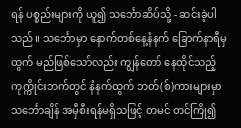ရန် ပစ္စည်းများကို ယူ၍ သင်္ဘောဆိပ်သို့ - ဆင်းခဲ့ပါသည်။ သင်္ဘောမှာ နောက်တစ်နေ့နံနက် ခြောက်နာရီမှ ထွက် မည်ဖြစ်သော်လည်း ကျွန်တော် နေထိုင်သည့် ကုက္ကိုင်းဘက်တွင် နံနက်ထွက် ဘတ်(စ်)ကားများမှာ သင်္ဘောချိန် အမှီစီးရန်မရှိသဖြင့် တမင် တင်ကြို၍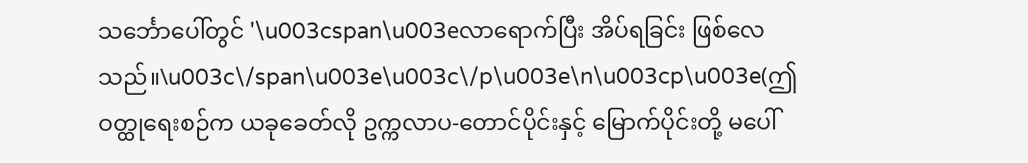သင်္ဘောပေါ်တွင် '\u003cspan\u003eလာရောက်ပြီး အိပ်ရခြင်း ဖြစ်လေသည်။\u003c\/span\u003e\u003c\/p\u003e\n\u003cp\u003e(ဤဝတ္ထုရေးစဉ်က ယခုခေတ်လို ဥက္ကလာပ-တောင်ပိုင်းနှင့် မြောက်ပိုင်းတို့ မပေါ်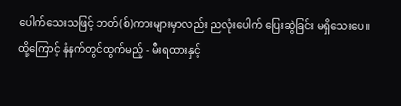ပေါက်သေးသဖြင့် ဘတ်(စ်)ကားများမှာလည်း ညလုံးပေါက် ပြေးဆွဲခြင်း မရှိသေးပေ။ ထို့ကြောင့် နံနက်တွင်ထွက်မည့် - မီးရထားနှင့်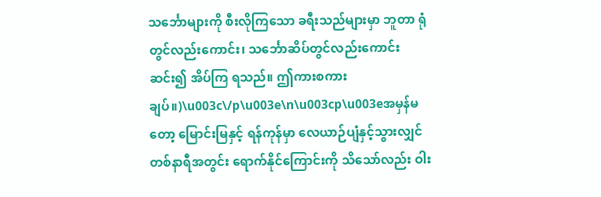သင်္ဘောများကို စီးလိုကြသော ခရီးသည်များမှာ ဘူတာ ရုံတွင်လည်းကောင်း၊ သင်္ဘောဆိပ်တွင်လည်းကောင်း ဆင်း၍ အိပ်ကြ ရသည်။ ဤကားစကားချပ်။)\u003c\/p\u003e\n\u003cp\u003eအမှန်မတော့ မြောင်းမြနှင့် ရန်ကုန်မှာ လေယာဉ်ပျံနှင့်သွားလျှင် တစ်နာရီအတွင်း ရောက်နိုင်ကြောင်းကို သိသော်လည်း ဝါး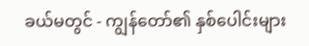ခယ်မတွင် - ကျွန်တော်၏ နှစ်ပေါင်းများ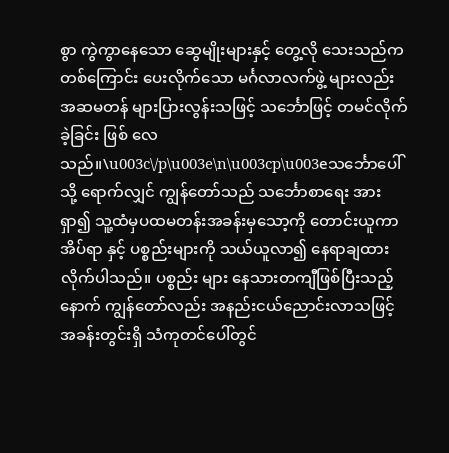စွာ ကွဲကွာနေသော ဆွေမျိုးများနှင့် တွေ့လို သေးသည်ကတစ်ကြောင်း ပေးလိုက်သော မင်္ဂလာလက်ဖွဲ့ များလည်း အဆမတန် များပြားလွန်းသဖြင့် သင်္ဘောဖြင့် တမင်လိုက်ခဲ့ခြင်း ဖြစ် လေသည်။\u003c\/p\u003e\n\u003cp\u003eသင်္ဘောပေါ်သို့ ရောက်လျှင် ကျွန်တော်သည် သင်္ဘောစာရေး အား ရှာ၍ သူ့ထံမှပထမတန်းအခန်းမှသော့ကို တောင်းယူကာ အိပ်ရာ နှင့် ပစ္စည်းများကို သယ်ယူလာ၍ နေရာချထားလိုက်ပါသည်။ ပစ္စည်း များ နေသားတကျီဖြစ်ပြီးသည့်နောက် ကျွန်တော်လည်း အနည်းငယ်ညောင်းလာသဖြင့် အခန်းတွင်းရှိ သံကုတင်ပေါ်တွင်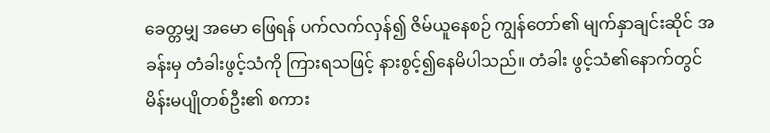ခေတ္တမျှ အမော ဖြေရန် ပက်လက်လှန်၍ ဇိမ်ယူနေစဉ် ကျွန်တော်၏ မျက်နှာချင်းဆိုင် အခန်းမှ တံခါးဖွင့်သံကို ကြားရသဖြင့် နားစွင့်၍နေမိပါသည်။ တံခါး ဖွင့်သံ၏နောက်တွင် မိန်းမပျိုတစ်ဦး၏ စကား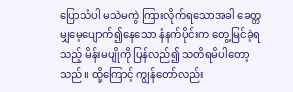ပြောသံပါ မသဲမကွဲ ကြားလိုက်ရသောအခါ ခေတ္တမျှမေ့ပျောက်၍နေသော နံနက်ပိုင်းက တွေ့မြင်ခဲ့ရသည့် မိန်းမပျိုကို ပြန်လည်၍ သတိရမိပါတော့သည်။ ထို့ကြောင့် ကျွန်တော်လည်း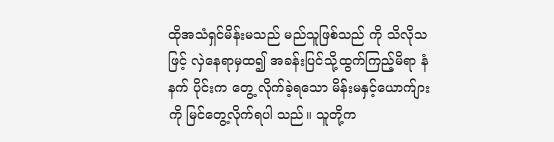ထိုအသံရှင်မိန်းမသည် မည်သူဖြစ်သည် ကို သိလိုသဖြင့် လှဲနေရာမှထ၍ အခန်းပြင်သို့ထွက်ကြည့်မိရာ နံနက် ပိုင်းက တွေ့ လိုက်ခဲ့ရသော မိန်းမနှင့်ယောက်ျားကို မြင်တွေ့လိုက်ရပါ သည်။ သူတို့က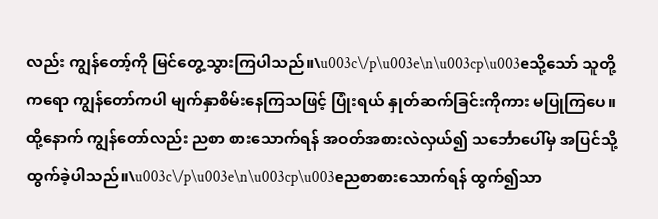လည်း ကျွန်တော့်ကို မြင်တွေ့သွားကြပါသည်။\u003c\/p\u003e\n\u003cp\u003eသို့သော် သူတို့ကရော ကျွန်တော်ကပါ မျက်နှာစိမ်းနေကြသဖြင့် ပြုံးရယ် နှုတ်ဆက်ခြင်းကိုကား မပြုကြပေ။ ထို့နောက် ကျွန်တော်လည်း ညစာ စားသောက်ရန် အဝတ်အစားလဲလှယ်၍ သင်္ဘောပေါ်မှ အပြင်သို့ ထွက်ခဲ့ပါသည်။\u003c\/p\u003e\n\u003cp\u003eညစာစားသောက်ရန် ထွက်၍သာ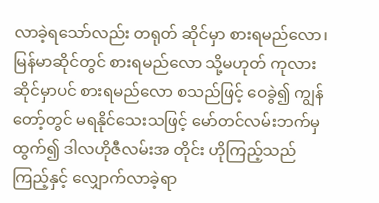လာခဲ့ရသော်လည်း တရုတ် ဆိုင်မှာ စားရမည်လော၊ မြန်မာဆိုင်တွင် စားရမည်လော သို့မဟုတ် ကုလားဆိုင်မှာပင် စားရမည်လော စသည်ဖြင့် ဝေခွဲ၍ ကျွန်တော့်တွင် မရနိုင်သေးသဖြင့် မော်တင်လမ်းဘက်မှထွက်၍ ဒါလဟိုဇီလမ်းအ တိုင်း ဟိုကြည့်သည်ကြည့်နှင့် လျှောက်လာခဲ့ရာ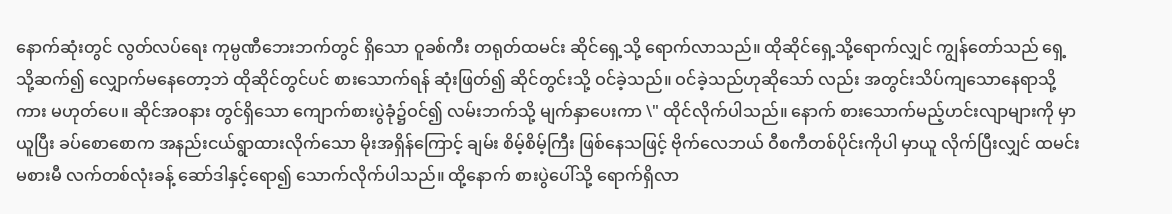နောက်ဆုံးတွင် လွတ်လပ်ရေး ကုမ္ပဏီဘေးဘက်တွင် ရှိသော ဝူခစ်ကီး တရုတ်ထမင်း ဆိုင်ရှေ့သို့ ရောက်လာသည်။ ထိုဆိုင်ရှေ့သို့ရောက်လျှင် ကျွန်တော်သည် ရှေ့သို့ဆက်၍ လျှောက်မနေတော့ဘဲ ထိုဆိုင်တွင်ပင် စားသောက်ရန် ဆုံးဖြတ်၍ ဆိုင်တွင်းသို့ ဝင်ခဲ့သည်။ ဝင်ခဲ့သည်ဟုဆိုသော် လည်း အတွင်းသိပ်ကျသောနေရာသို့ကား မဟုတ်ပေ။ ဆိုင်အဝနား တွင်ရှိသော ကျောက်စားပွဲခုံ၌ဝင်၍ လမ်းဘက်သို့ မျက်နှာပေးကာ \" ထိုင်လိုက်ပါသည်။ နောက် စားသောက်မည့်ဟင်းလျာများကို မှာယူပြီး ခပ်စောစောက အနည်းငယ်ရွာထားလိုက်သော မိုးအရှိန်ကြောင့် ချမ်း စိမ့်စိမ့်ကြီး ဖြစ်နေသဖြင့် ဗိုက်လေဘယ် ဝီစကီတစ်ပိုင်းကိုပါ မှာယူ လိုက်ပြီးလျှင် ထမင်းမစားမီ လက်တစ်လုံးခန့် ဆော်ဒါနှင့်ရော၍ သောက်လိုက်ပါသည်။ ထို့နောက် စားပွဲပေါ်သို့ ရောက်ရှိလာ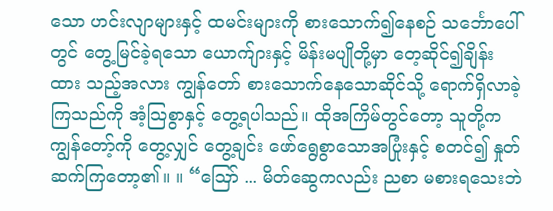သော ဟင်းလျာများနှင့် ထမင်းများကို စားသောက်၍နေစဉ် သင်္ဘောပေါ်တွင် တွေ့မြင်ခဲ့ရသော ယောက်ျားနှင့် မိန်းမပျိုတို့မှာ တေ့ဆိုင်၍ချိန်းထား သည့်အလား ကျွန်တော် စားသောက်နေသောဆိုင်သို့ ရောက်ရှိလာခဲ့ ကြသည်ကို အံ့သြစွာနှင့် တွေ့ရပါသည်။ ထိုအကြိမ်တွင်တော့ သူတို့က ကျွန်တော့်ကို တွေ့လျှင် တွေ့ချင်း ဖော်ရွေစွာသောအပြုံးနှင့် စတင်၍ နှုတ်ဆက်ကြတော့၏။ ။ “ဪ ... မိတ်ဆွေကလည်း ညစာ မစားရသေးဘဲ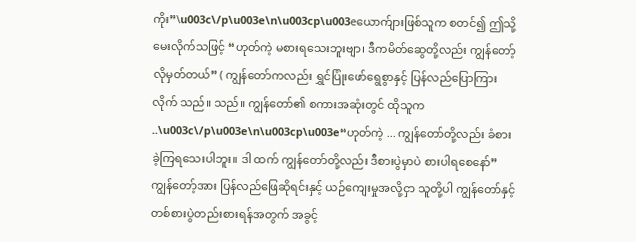ကိုး”\u003c\/p\u003e\n\u003cp\u003eယောက်ျားဖြစ်သူက စတင်၍ ဤသို့ မေးလိုက်သဖြင့် “ဟုတ်ကဲ့ မစားရသေးဘူးဗျာ၊ ဒီကမိတ်ဆွေတို့လည်း ကျွန်တော့်လိုမှတ်တယ်” ( ကျွန်တော်ကလည်း ရွှင်ပြုံးဖော်ရွေစွာနှင့် ပြန်လည်ပြောကြားလိုက် သည်။ သည်။ ကျွန်တော်၏ စကားအဆုံးတွင် ထိုသူက ..\u003c\/p\u003e\n\u003cp\u003e“ဟုတ်ကဲ့ ... ကျွန်တော်တို့လည်း ခံစားခဲ့ကြရသေးပါဘူး။ ဒါ ထက် ကျွန်တော်တို့လည်း ဒီစားပွဲမှာပဲ စားပါရစေနော်”ကျွန်တော့်အား ပြန်လည်ဖြေဆိုရင်းနှင့် ယဉ်ကျေးမှုအလို့ငှာ သူတို့ပါ ကျွန်တော်နှင့် တစ်စားပွဲတည်းစားရန်အတွက် အခွင့်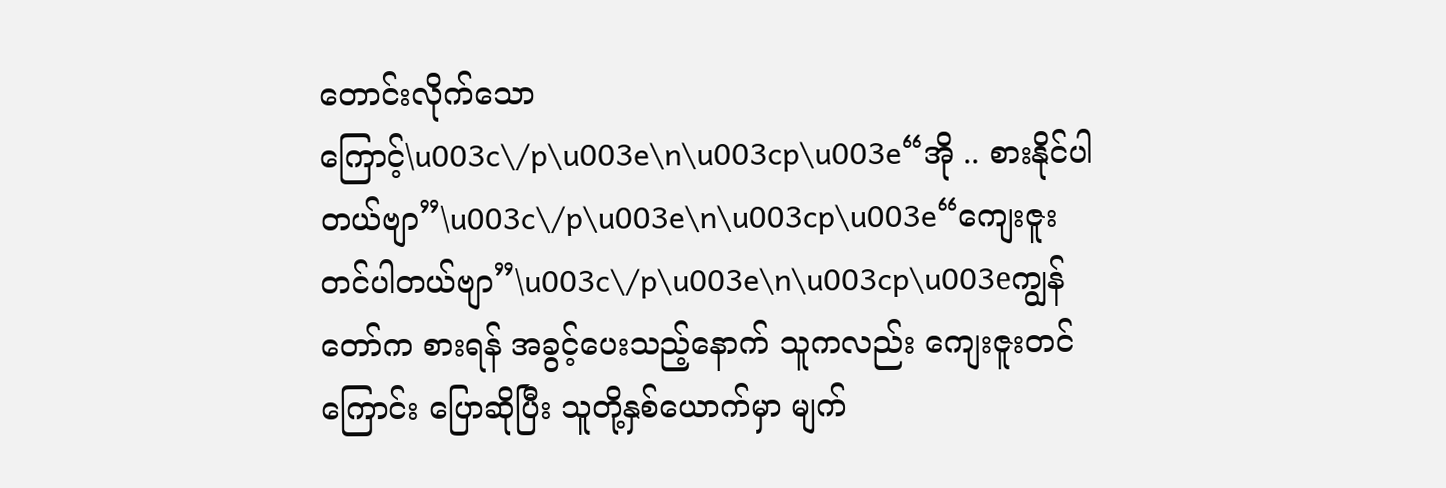တောင်းလိုက်သောကြောင့်\u003c\/p\u003e\n\u003cp\u003e“အို .. စားနိုင်ပါတယ်ဗျာ”\u003c\/p\u003e\n\u003cp\u003e“ကျေးဇူးတင်ပါတယ်ဗျာ”\u003c\/p\u003e\n\u003cp\u003eကျွန်တော်က စားရန် အခွင့်ပေးသည့်နောက် သူကလည်း ကျေးဇူးတင်ကြောင်း ပြောဆိုပြီး သူတို့နှစ်ယောက်မှာ မျက်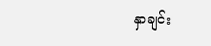နှာချင်း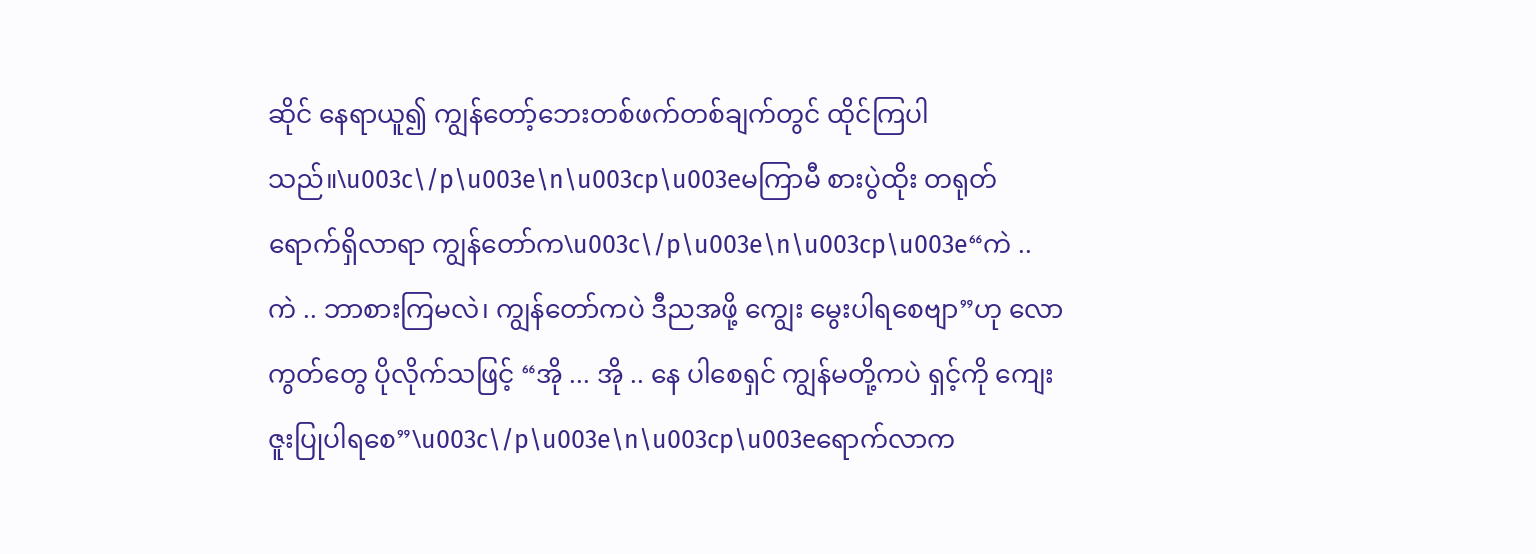ဆိုင် နေရာယူ၍ ကျွန်တော့်ဘေးတစ်ဖက်တစ်ချက်တွင် ထိုင်ကြပါသည်။\u003c\/p\u003e\n\u003cp\u003eမကြာမီ စားပွဲထိုး တရုတ် ရောက်ရှိလာရာ ကျွန်တော်က\u003c\/p\u003e\n\u003cp\u003e“ကဲ .. ကဲ .. ဘာစားကြမလဲ၊ ကျွန်တော်ကပဲ ဒီညအဖို့ ကျွေး မွေးပါရစေဗျာ”ဟု လောကွတ်တွေ ပိုလိုက်သဖြင့် “အို ... အို .. နေ ပါစေရှင် ကျွန်မတို့ကပဲ ရှင့်ကို ကျေးဇူးပြုပါရစေ”\u003c\/p\u003e\n\u003cp\u003eရောက်လာက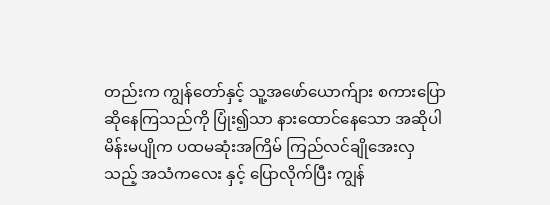တည်းက ကျွန်တော်နှင့် သူ့အဖော်ယောက်ျား စကားပြောဆိုနေကြသည်ကို ပြုံး၍သာ နားထောင်နေသော အဆိုပါ မိန်းမပျိုက ပထမဆုံးအကြိမ် ကြည်လင်ချိုအေးလှသည့် အသံကလေး နှင့် ပြောလိုက်ပြီး ကျွန်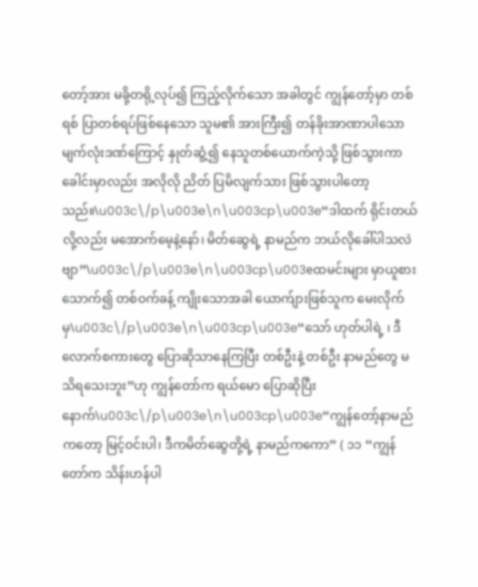တော့်အား မခို့တရို့လုပ်၍ ကြည့်လိုက်သော အခါတွင် ကျွန်တော့်မှာ တစ်ရစ် ပြာတစ်ရပ်ဖြစ်နေသော သူမ၏ အားကြီး၍ တန်ခိုးအာဏာပါသောမျက်လုံးဒဏ်ကြောင့် နှုတ်ဆွံ့၍ နေသူတစ်ယောက်ကဲ့သို့ ဖြစ်သွားကာ ခေါင်းမှာလည်း အလိုလို ညိတ် ပြမိလျက်သား ဖြစ်သွားပါတော့သည်။\u003c\/p\u003e\n\u003cp\u003e“ဒါထက် ရိုင်းတယ်လို့လည်း မအောက်မေ့နဲ့နော်၊ မိတ်ဆွေရဲ့ နာမည်က ဘယ်လိုခေါ်ပါသလဲဗျာ”\u003c\/p\u003e\n\u003cp\u003eထမင်းများ မှာယူစားသောက်၍ တစ်ဝက်ခန့် ကျိုးသောအခါ ယောက်ျားဖြစ်သူက မေးလိုက်မှ\u003c\/p\u003e\n\u003cp\u003e“သော် ဟုတ်ပါရဲ့ ၊ ဒီလောက်စကားတွေ ပြောဆိုသာနေကြပြီး တစ်ဦးနဲ့ တစ်ဦး နာမည်တွေ မသိရသေးဘူး”ဟု ကျွန်တော်က ရယ်မော ပြောဆိုပြီးနောက်\u003c\/p\u003e\n\u003cp\u003e“ကျွန်တော့်နာမည်ကတော့ မြင့်ဝင်းပါ၊ ဒီကမိတ်ဆွေတို့ရဲ့ နာမည်ကကော” ( ၁၁ “ကျွန်တော်က သိန်းဟန်ပါ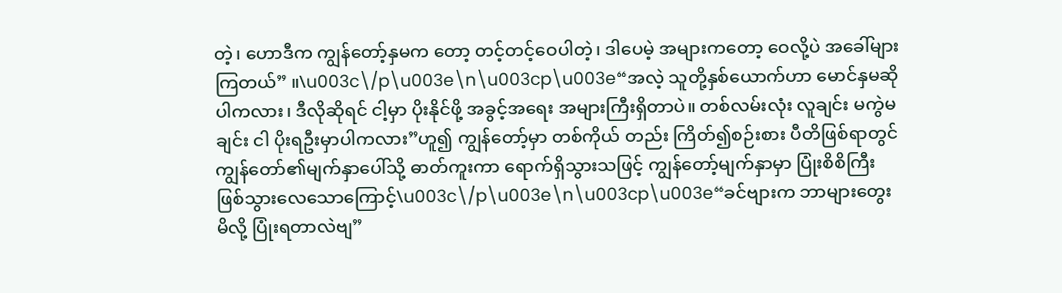တဲ့၊ ဟောဒီက ကျွန်တော့်နှမက တော့ တင့်တင့်ဝေပါတဲ့၊ ဒါပေမဲ့ အများကတော့ ဝေလို့ပဲ အခေါ်များ ကြတယ်” ။\u003c\/p\u003e\n\u003cp\u003e“အလဲ့ သူတို့နှစ်ယောက်ဟာ မောင်နှမဆိုပါကလား၊ ဒီလိုဆိုရင် ငါ့မှာ ပိုးနိုင်ဖို့ အခွင့်အရေး အများကြီးရှိတာပဲ။ တစ်လမ်းလုံး လူချင်း မကွဲမချင်း ငါ ပိုးရဦးမှာပါကလား”ဟူ၍ ကျွန်တော့်မှာ တစ်ကိုယ် တည်း ကြိတ်၍စဉ်းစား ပီတိဖြစ်ရာတွင် ကျွန်တော်၏မျက်နှာပေါ်သို့ ဓာတ်ကူးကာ ရောက်ရှိသွားသဖြင့် ကျွန်တော့်မျက်နှာမှာ ပြုံးစိစိကြီး ဖြစ်သွားလေသောကြောင့်\u003c\/p\u003e\n\u003cp\u003e“ခင်ဗျားက ဘာများတွေးမိလို့ ပြုံးရတာလဲဗျ”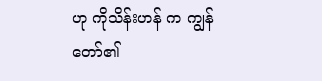ဟု ကိုသိန်းဟန် က ကျွန်တော်၏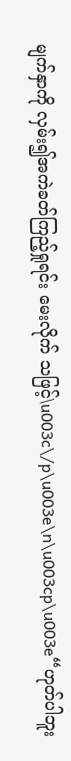မျက်နှာကို လှမ်း၍အကဲခတ်ကြည့်ရှုရင်း မေးလိုက် သဖြင့်\u003c\/p\u003e\n\u003cp\u003e“ဟုတ်ပါဘူး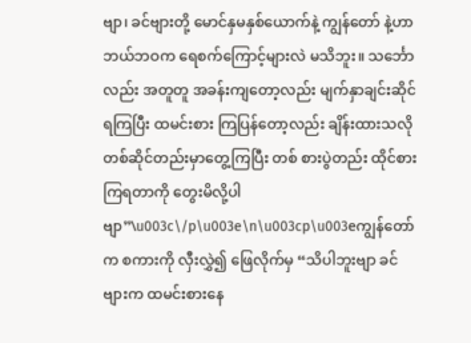ဗျာ၊ ခင်ဗျားတို့ မောင်နှမနှစ်ယောက်နဲ့ ကျွန်တော် နဲ့ဟာ ဘယ်ဘဝက ရေစက်ကြောင့်များလဲ မသိဘူး။ သင်္ဘောလည်း အတူတူ အခန်းကျတော့လည်း မျက်နှာချင်းဆိုင် ရကြပြီး ထမင်းစား ကြပြန်တော့လည်း ချိန်းထားသလို တစ်ဆိုင်တည်းမှာတွေ့ကြပြီး တစ် စားပွဲတည်း ထိုင်စားကြရတာကို တွေးမိလို့ပါဗျာ”\u003c\/p\u003e\n\u003cp\u003eကျွန်တော်က စကားကို လှီးလွှဲ၍ ဖြေလိုက်မှ “သိပါဘူးဗျာ ခင်ဗျားက ထမင်းစားနေ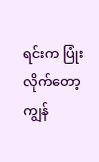ရင်းက ပြုံးလိုက်တော့ ကျွန်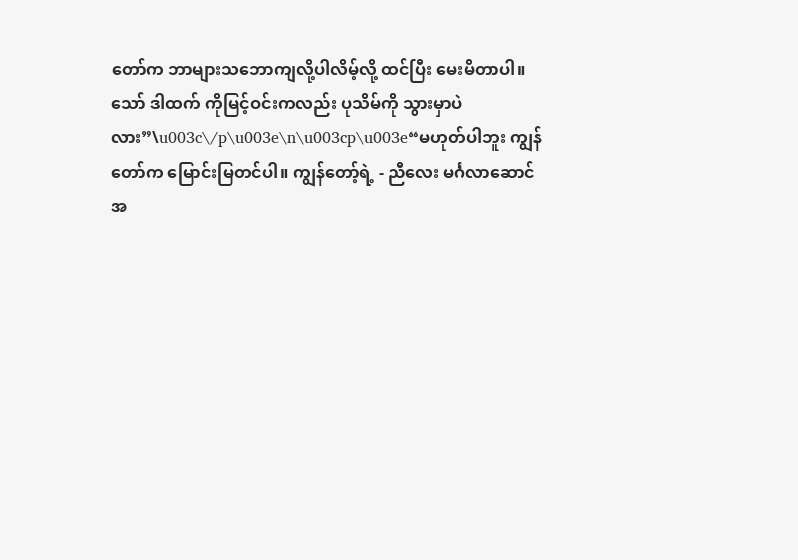တော်က ဘာများသဘောကျလို့ပါလိမ့်လို့ ထင်ပြီး မေးမိတာပါ။ သော် ဒါထက် ကိုမြင့်ဝင်းကလည်း ပုသိမ်ကို သွားမှာပဲလား”\u003c\/p\u003e\n\u003cp\u003e“မဟုတ်ပါဘူး ကျွန်တော်က မြောင်းမြတင်ပါ။ ကျွန်တော့်ရဲ့ - ညီလေး မင်္ဂလာဆောင်အ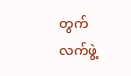တွက် လက်ဖွဲ့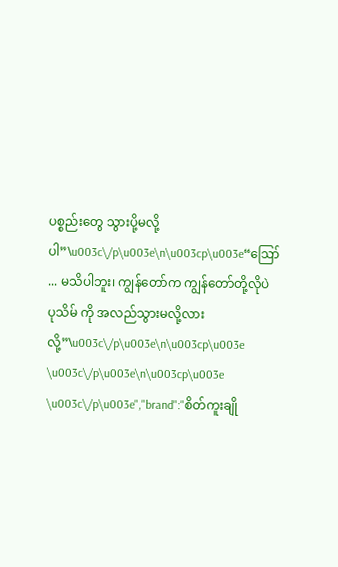ပစ္စည်းတွေ သွားပို့မလို့ပါ”\u003c\/p\u003e\n\u003cp\u003e“ဪ ... မသိပါဘူး၊ ကျွန်တော်က ကျွန်တော်တို့လိုပဲ ပုသိမ် ကို အလည်သွားမလို့လားလို့”\u003c\/p\u003e\n\u003cp\u003e \u003c\/p\u003e\n\u003cp\u003e \u003c\/p\u003e","brand":"စိတ်ကူးချို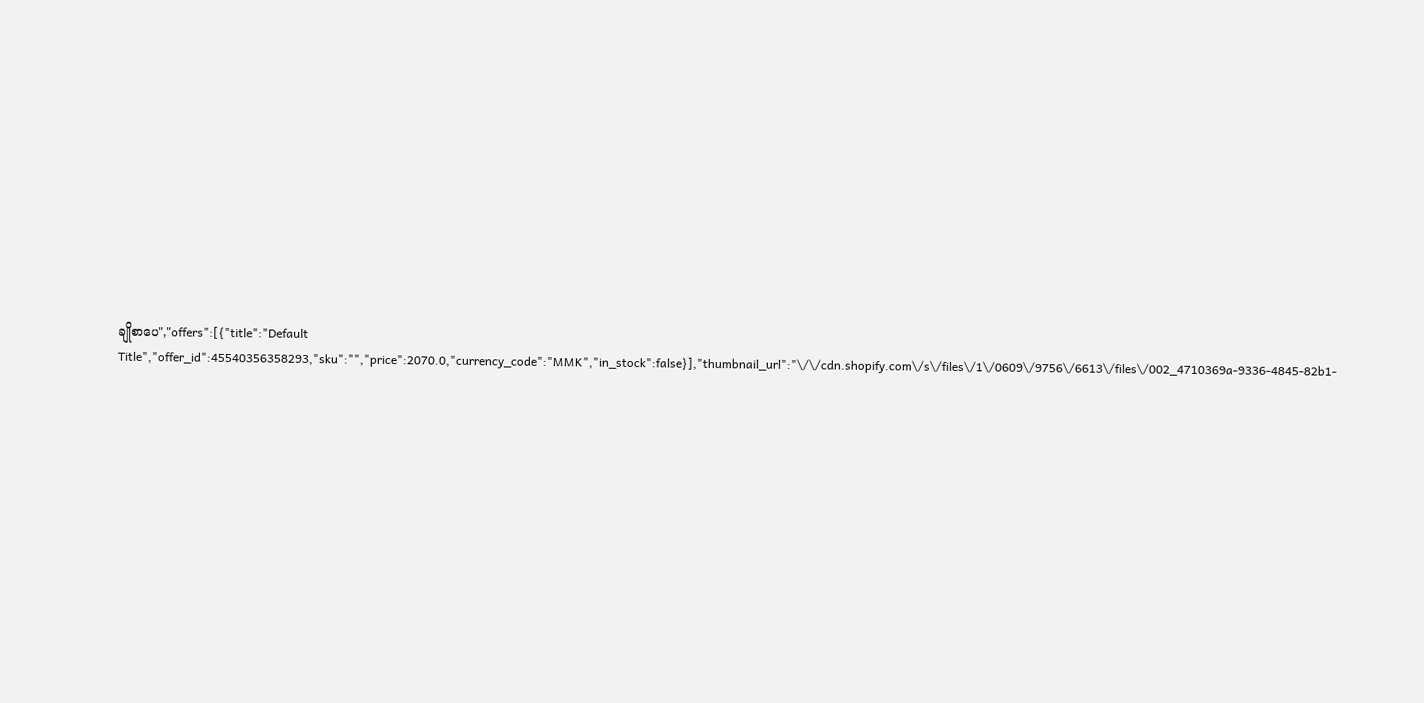ချိုစာပေ","offers":[{"title":"Default Title","offer_id":45540356358293,"sku":"","price":2070.0,"currency_code":"MMK","in_stock":false}],"thumbnail_url":"\/\/cdn.shopify.com\/s\/files\/1\/0609\/9756\/6613\/files\/002_4710369a-9336-4845-82b1-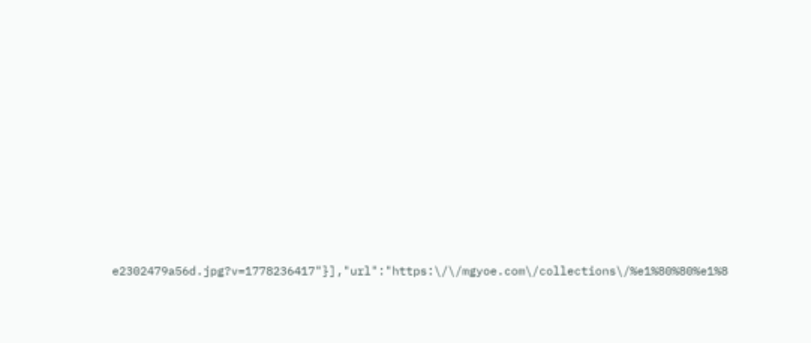e2302479a56d.jpg?v=1778236417"}],"url":"https:\/\/mgyoe.com\/collections\/%e1%80%80%e1%8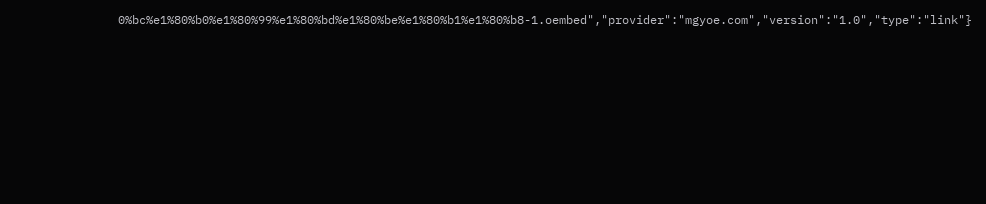0%bc%e1%80%b0%e1%80%99%e1%80%bd%e1%80%be%e1%80%b1%e1%80%b8-1.oembed","provider":"mgyoe.com","version":"1.0","type":"link"}